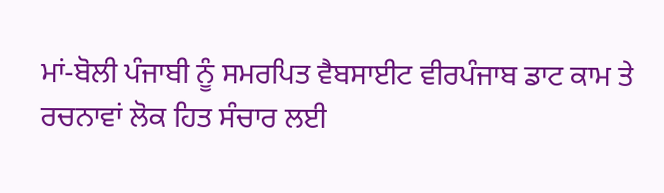ਮਾਂ-ਬੋਲੀ ਪੰਜਾਬੀ ਨੂੰ ਸਮਰਪਿਤ ਵੈਬਸਾਈਟ ਵੀਰਪੰਜਾਬ ਡਾਟ ਕਾਮ ਤੇ ਰਚਨਾਵਾਂ ਲੋਕ ਹਿਤ ਸੰਚਾਰ ਲਈ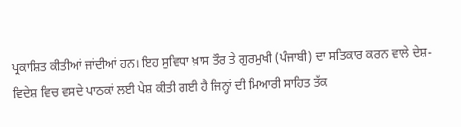ਪ੍ਰਕਾਸ਼ਿਤ ਕੀਤੀਆਂ ਜਾਂਦੀਆਂ ਹਨ। ਇਹ ਸੁਵਿਧਾ ਖ਼ਾਸ ਤੌਰ ਤੇ ਗੁਰਮੁਖੀ (ਪੰਜਾਬੀ) ਦਾ ਸਤਿਕਾਰ ਕਰਨ ਵਾਲੇ ਦੇਸ਼-ਵਿਦੇਸ਼ ਵਿਚ ਵਸਦੇ ਪਾਠਕਾਂ ਲਈ ਪੇਸ਼ ਕੀਤੀ ਗਈ ਹੈ ਜਿਨ੍ਹਾਂ ਦੀ ਮਿਆਰੀ ਸਾਹਿਤ ਤੱਕ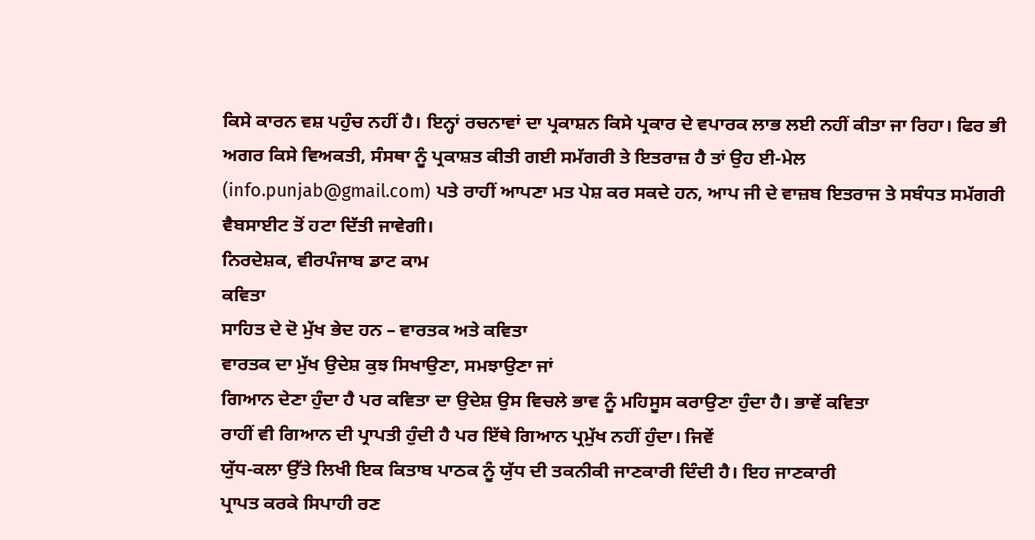ਕਿਸੇ ਕਾਰਨ ਵਸ਼ ਪਹੁੰਚ ਨਹੀਂ ਹੈ। ਇਨ੍ਹਾਂ ਰਚਨਾਵਾਂ ਦਾ ਪ੍ਰਕਾਸ਼ਨ ਕਿਸੇ ਪ੍ਰਕਾਰ ਦੇ ਵਪਾਰਕ ਲਾਭ ਲਈ ਨਹੀਂ ਕੀਤਾ ਜਾ ਰਿਹਾ। ਫਿਰ ਭੀ ਅਗਰ ਕਿਸੇ ਵਿਅਕਤੀ, ਸੰਸਥਾ ਨੂੰ ਪ੍ਰਕਾਸ਼ਤ ਕੀਤੀ ਗਈ ਸਮੱਗਰੀ ਤੇ ਇਤਰਾਜ਼ ਹੈ ਤਾਂ ਉਹ ਈ-ਮੇਲ (info.punjab@gmail.com) ਪਤੇ ਰਾਹੀਂ ਆਪਣਾ ਮਤ ਪੇਸ਼ ਕਰ ਸਕਦੇ ਹਨ, ਆਪ ਜੀ ਦੇ ਵਾਜ਼ਬ ਇਤਰਾਜ ਤੇ ਸਬੰਧਤ ਸਮੱਗਰੀ ਵੈਬਸਾਈਟ ਤੋਂ ਹਟਾ ਦਿੱਤੀ ਜਾਵੇਗੀ।
ਨਿਰਦੇਸ਼ਕ, ਵੀਰਪੰਜਾਬ ਡਾਟ ਕਾਮ
ਕਵਿਤਾ
ਸਾਹਿਤ ਦੇ ਦੋ ਮੁੱਖ ਭੇਦ ਹਨ – ਵਾਰਤਕ ਅਤੇ ਕਵਿਤਾ
ਵਾਰਤਕ ਦਾ ਮੁੱਖ ਉਦੇਸ਼ ਕੁਝ ਸਿਖਾਉਣਾ, ਸਮਝਾਉਣਾ ਜਾਂ
ਗਿਆਨ ਦੇਣਾ ਹੁੰਦਾ ਹੈ ਪਰ ਕਵਿਤਾ ਦਾ ਉਦੇਸ਼ ਉਸ ਵਿਚਲੇ ਭਾਵ ਨੂੰ ਮਹਿਸੂਸ ਕਰਾਉਣਾ ਹੁੰਦਾ ਹੈ। ਭਾਵੇਂ ਕਵਿਤਾ
ਰਾਹੀਂ ਵੀ ਗਿਆਨ ਦੀ ਪ੍ਰਾਪਤੀ ਹੁੰਦੀ ਹੈ ਪਰ ਇੱਥੇ ਗਿਆਨ ਪ੍ਰਮੁੱਖ ਨਹੀਂ ਹੁੰਦਾ। ਜਿਵੇਂ
ਯੁੱਧ-ਕਲਾ ਉੱਤੇ ਲਿਖੀ ਇਕ ਕਿਤਾਬ ਪਾਠਕ ਨੂੰ ਯੁੱਧ ਦੀ ਤਕਨੀਕੀ ਜਾਣਕਾਰੀ ਦਿੰਦੀ ਹੈ। ਇਹ ਜਾਣਕਾਰੀ
ਪ੍ਰਾਪਤ ਕਰਕੇ ਸਿਪਾਹੀ ਰਣ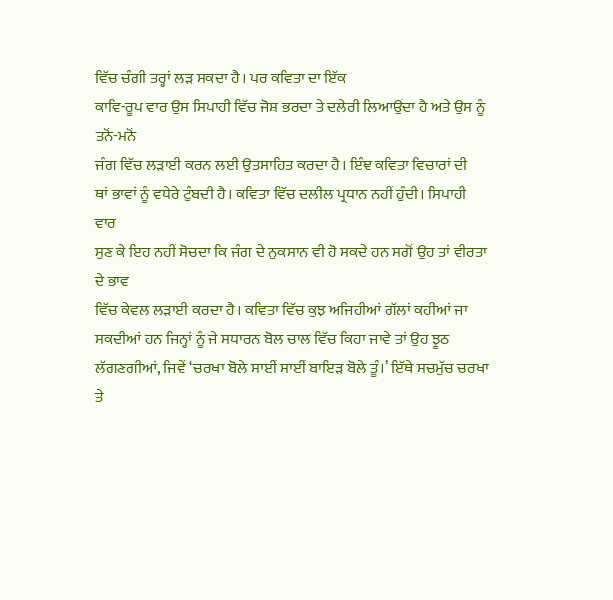ਵਿੱਚ ਚੰਗੀ ਤਰ੍ਹਾਂ ਲੜ ਸਕਦਾ ਹੈ। ਪਰ ਕਵਿਤਾ ਦਾ ਇੱਕ
ਕਾਵਿ-ਰੂਪ ਵਾਰ ਉਸ ਸਿਪਾਹੀ ਵਿੱਚ ਜੋਸ਼ ਭਰਦਾ ਤੇ ਦਲੇਰੀ ਲਿਆਉਂਦਾ ਹੈ ਅਤੇ ਉਸ ਨੂੰ ਤਨੋਂ-ਮਨੋਂ
ਜੰਗ ਵਿੱਚ ਲੜਾਈ ਕਰਨ ਲਈ ਉਤਸਾਹਿਤ ਕਰਦਾ ਹੈ। ਇੰਞ ਕਵਿਤਾ ਵਿਚਾਰਾਂ ਦੀ
ਥਾਂ ਭਾਵਾਂ ਨੂੰ ਵਧੇਰੇ ਟੁੰਬਦੀ ਹੈ। ਕਵਿਤਾ ਵਿੱਚ ਦਲੀਲ ਪ੍ਰਧਾਨ ਨਹੀਂ ਹੁੰਦੀ। ਸਿਪਾਹੀ ਵਾਰ
ਸੁਣ ਕੇ ਇਹ ਨਹੀਂ ਸੋਚਦਾ ਕਿ ਜੰਗ ਦੇ ਨੁਕਸਾਨ ਵੀ ਹੋ ਸਕਦੇ ਹਨ ਸਗੋਂ ਉਹ ਤਾਂ ਵੀਰਤਾ ਦੇ ਭਾਵ
ਵਿੱਚ ਕੇਵਲ ਲੜਾਈ ਕਰਦਾ ਹੈ। ਕਵਿਤਾ ਵਿੱਚ ਕੁਝ ਅਜਿਹੀਆਂ ਗੱਲਾਂ ਕਹੀਆਂ ਜਾ
ਸਕਦੀਆਂ ਹਨ ਜਿਨ੍ਹਾਂ ਨੂੰ ਜੇ ਸਧਾਰਨ ਬੋਲ ਚਾਲ ਵਿੱਚ ਕਿਹਾ ਜਾਵੇ ਤਾਂ ਉਹ ਝੂਠ ਲੱਗਣਗੀਆਂ, ਜਿਵੇਂ ‘ਚਰਖਾ ਬੋਲੇ ਸਾਈਂ ਸਾਈਂ ਬਾਇਡ਼ ਬੋਲੇ ਤੂੰ।’ ਇੱਥੇ ਸਚਮੁੱਚ ਚਰਖਾ ਤੇ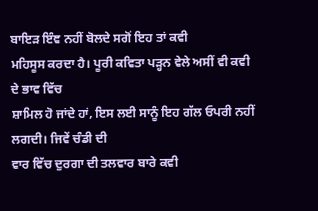ਬਾਇਡ਼ ਇੰਞ ਨਹੀਂ ਬੋਲਦੇ ਸਗੋਂ ਇਹ ਤਾਂ ਕਵੀ
ਮਹਿਸੂਸ ਕਰਦਾ ਹੈ। ਪੂਰੀ ਕਵਿਤਾ ਪਡ਼੍ਹਨ ਵੇਲੇ ਅਸੀਂ ਵੀ ਕਵੀ ਦੇ ਭਾਵ ਵਿੱਚ
ਸ਼ਾਮਿਲ ਹੋ ਜਾਂਦੇ ਹਾਂ, ਇਸ ਲਈ ਸਾਨੂੰ ਇਹ ਗੱਲ ਓਪਰੀ ਨਹੀਂ ਲਗਦੀ। ਜਿਵੇਂ ਚੰਡੀ ਦੀ
ਵਾਰ ਵਿੱਚ ਦੁਰਗਾ ਦੀ ਤਲਵਾਰ ਬਾਰੇ ਕਵੀ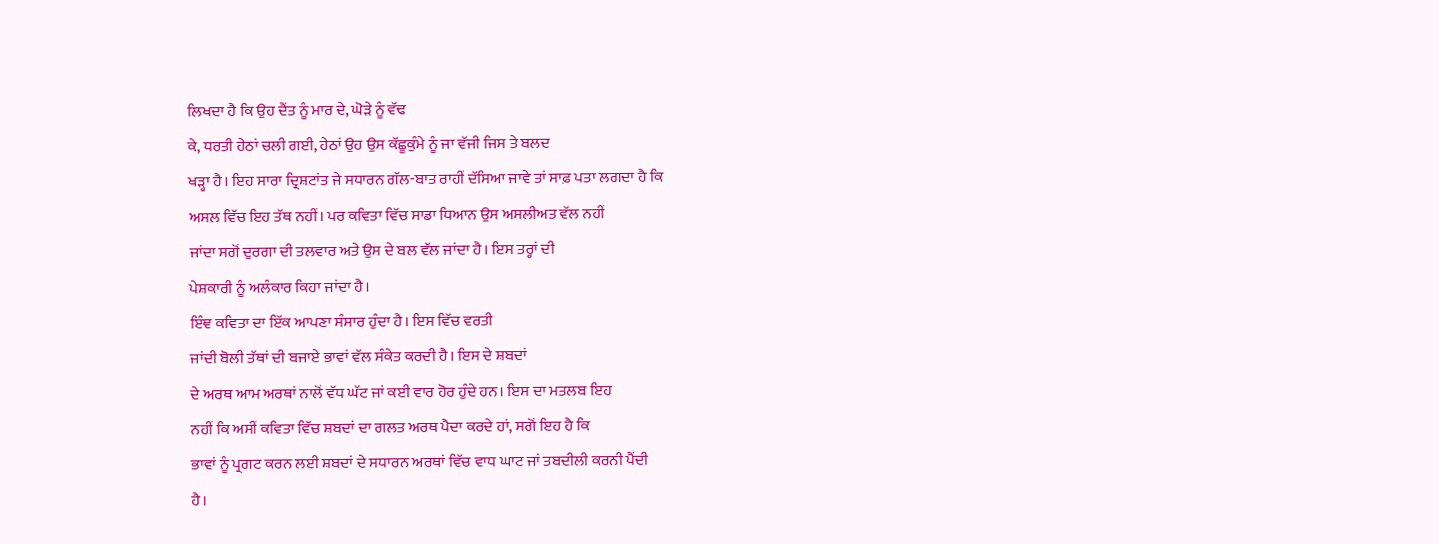ਲਿਖਦਾ ਹੈ ਕਿ ਉਹ ਦੈਂਤ ਨੂੰ ਮਾਰ ਦੇ, ਘੋਡ਼ੇ ਨੂੰ ਵੱਢ
ਕੇ, ਧਰਤੀ ਹੇਠਾਂ ਚਲੀ ਗਈ, ਹੇਠਾਂ ਉਹ ਉਸ ਕੱਛੂਕੁੰਮੇ ਨੂੰ ਜਾ ਵੱਜੀ ਜਿਸ ਤੇ ਬਲਦ
ਖੜ੍ਹਾ ਹੈ। ਇਹ ਸਾਰਾ ਦ੍ਰਿਸ਼ਟਾਂਤ ਜੇ ਸਧਾਰਨ ਗੱਲ-ਬਾਤ ਰਾਹੀਂ ਦੱਸਿਆ ਜਾਵੇ ਤਾਂ ਸਾਫ਼ ਪਤਾ ਲਗਦਾ ਹੈ ਕਿ
ਅਸਲ ਵਿੱਚ ਇਹ ਤੱਥ ਨਹੀਂ। ਪਰ ਕਵਿਤਾ ਵਿੱਚ ਸਾਡਾ ਧਿਆਨ ਉਸ ਅਸਲੀਅਤ ਵੱਲ ਨਹੀਂ
ਜਾਂਦਾ ਸਗੋਂ ਦੁਰਗਾ ਦੀ ਤਲਵਾਰ ਅਤੇ ਉਸ ਦੇ ਬਲ ਵੱਲ ਜਾਂਦਾ ਹੈ। ਇਸ ਤਰ੍ਹਾਂ ਦੀ
ਪੇਸ਼ਕਾਰੀ ਨੂੰ ਅਲੰਕਾਰ ਕਿਹਾ ਜਾਂਦਾ ਹੈ।
ਇੰਞ ਕਵਿਤਾ ਦਾ ਇੱਕ ਆਪਣਾ ਸੰਸਾਰ ਹੁੰਦਾ ਹੈ। ਇਸ ਵਿੱਚ ਵਰਤੀ
ਜਾਂਦੀ ਬੋਲੀ ਤੱਥਾਂ ਦੀ ਬਜਾਏ ਭਾਵਾਂ ਵੱਲ ਸੰਕੇਤ ਕਰਦੀ ਹੈ। ਇਸ ਦੇ ਸ਼ਬਦਾਂ
ਦੇ ਅਰਥ ਆਮ ਅਰਥਾਂ ਨਾਲੋਂ ਵੱਧ ਘੱਟ ਜਾਂ ਕਈ ਵਾਰ ਹੋਰ ਹੁੰਦੇ ਹਨ। ਇਸ ਦਾ ਮਤਲਬ ਇਹ
ਨਹੀਂ ਕਿ ਅਸੀਂ ਕਵਿਤਾ ਵਿੱਚ ਸ਼ਬਦਾਂ ਦਾ ਗਲਤ ਅਰਥ ਪੈਦਾ ਕਰਦੇ ਹਾਂ, ਸਗੋਂ ਇਹ ਹੈ ਕਿ
ਭਾਵਾਂ ਨੂੰ ਪ੍ਰਗਟ ਕਰਨ ਲਈ ਸ਼ਬਦਾਂ ਦੇ ਸਧਾਰਨ ਅਰਥਾਂ ਵਿੱਚ ਵਾਧ ਘਾਟ ਜਾਂ ਤਬਦੀਲੀ ਕਰਨੀ ਪੈਂਦੀ
ਹੈ।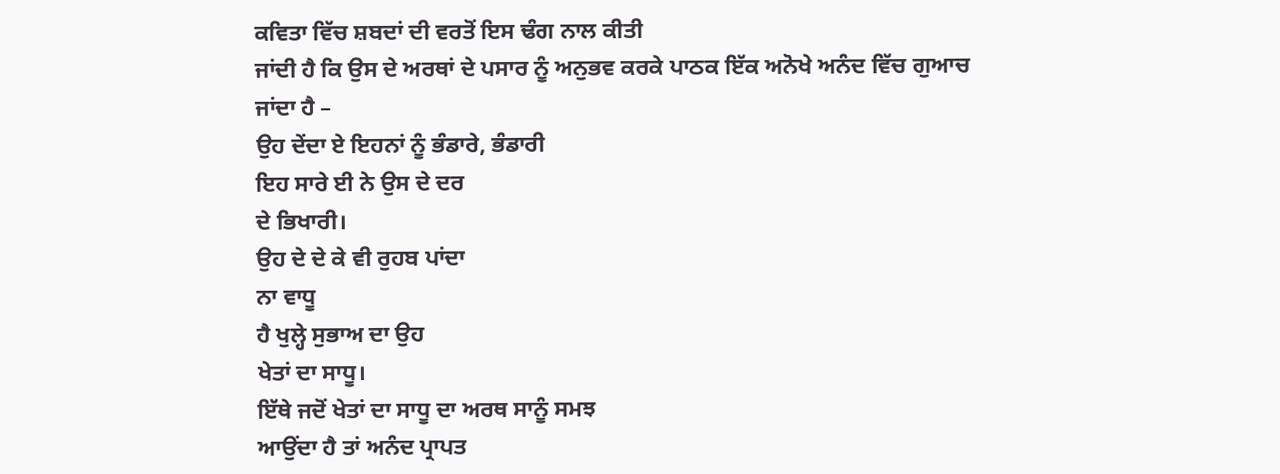ਕਵਿਤਾ ਵਿੱਚ ਸ਼ਬਦਾਂ ਦੀ ਵਰਤੋਂ ਇਸ ਢੰਗ ਨਾਲ ਕੀਤੀ
ਜਾਂਦੀ ਹੈ ਕਿ ਉਸ ਦੇ ਅਰਥਾਂ ਦੇ ਪਸਾਰ ਨੂੰ ਅਨੁਭਵ ਕਰਕੇ ਪਾਠਕ ਇੱਕ ਅਨੋਖੇ ਅਨੰਦ ਵਿੱਚ ਗੁਆਚ
ਜਾਂਦਾ ਹੈ –
ਉਹ ਦੇਂਦਾ ਏ ਇਹਨਾਂ ਨੂੰ ਭੰਡਾਰੇ, ਭੰਡਾਰੀ
ਇਹ ਸਾਰੇ ਈ ਨੇ ਉਸ ਦੇ ਦਰ
ਦੇ ਭਿਖਾਰੀ।
ਉਹ ਦੇ ਦੇ ਕੇ ਵੀ ਰੁਹਬ ਪਾਂਦਾ
ਨਾ ਵਾਧੂ
ਹੈ ਖੁਲ੍ਹੇ ਸੁਭਾਅ ਦਾ ਉਹ
ਖੇਤਾਂ ਦਾ ਸਾਧੂ।
ਇੱਥੇ ਜਦੋਂ ਖੇਤਾਂ ਦਾ ਸਾਧੂ ਦਾ ਅਰਥ ਸਾਨੂੰ ਸਮਝ
ਆਉਂਦਾ ਹੈ ਤਾਂ ਅਨੰਦ ਪ੍ਰਾਪਤ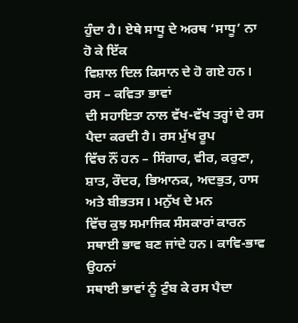ਹੁੰਦਾ ਹੈ। ਏਥੇ ਸਾਧੂ ਦੇ ਅਰਥ ‘ਸਾਧੂ’ ਨਾ ਹੋ ਕੇ ਇੱਕ
ਵਿਸ਼ਾਲ ਦਿਲ ਕਿਸਾਨ ਦੇ ਹੋ ਗਏ ਹਨ।
ਰਸ – ਕਵਿਤਾ ਭਾਵਾਂ
ਦੀ ਸਹਾਇਤਾ ਨਾਲ ਵੱਖ-ਵੱਖ ਤਰ੍ਹਾਂ ਦੇ ਰਸ ਪੈਦਾ ਕਰਦੀ ਹੈ। ਰਸ ਮੁੱਖ ਰੂਪ
ਵਿੱਚ ਨੌਂ ਹਨ – ਸਿੰਗਾਰ, ਵੀਰ, ਕਰੁਣਾ, ਸ਼ਾਤ, ਰੌਦਰ, ਭਿਆਨਕ, ਅਦਭੁਤ, ਹਾਸ ਅਤੇ ਬੀਭਤਸ। ਮਨੁੱਖ ਦੇ ਮਨ
ਵਿੱਚ ਕੁਝ ਸਮਾਜਿਕ ਸੰਸਕਾਰਾਂ ਕਾਰਨ ਸਥਾਈ ਭਾਵ ਬਣ ਜਾਂਦੇ ਹਨ। ਕਾਵਿ-ਭਾਵ ਉਹਨਾਂ
ਸਥਾਈ ਭਾਵਾਂ ਨੂੰ ਟੁੰਬ ਕੇ ਰਸ ਪੈਦਾ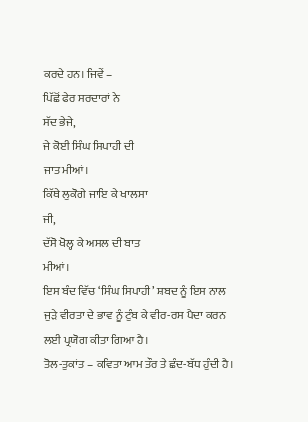ਕਰਦੇ ਹਨ। ਜਿਵੇਂ –
ਪਿੱਛੋਂ ਫੇਰ ਸਰਦਾਰਾਂ ਨੇ
ਸੱਦ ਭੇਜੇ,
ਜੇ ਕੋਈ ਸਿੰਘ ਸਿਪਾਹੀ ਦੀ
ਜਾਤ ਮੀਆਂ।
ਕਿੱਥੇ ਲੁਕੋਗੇ ਜਾਇ ਕੇ ਖਾਲਸਾ
ਜੀ,
ਦੱਸੋ ਖੋਲ੍ਹ ਕੇ ਅਸਲ ਦੀ ਬਾਤ
ਮੀਆਂ।
ਇਸ ਬੰਦ ਵਿੱਚ ‘ਸਿੰਘ ਸਿਪਾਹੀ’ ਸ਼ਬਦ ਨੂੰ ਇਸ ਨਾਲ
ਜੁਡ਼ੇ ਵੀਰਤਾ ਦੇ ਭਾਵ ਨੂੰ ਟੁੰਬ ਕੇ ਵੀਰ-ਰਸ ਪੈਦਾ ਕਰਨ ਲਈ ਪ੍ਰਯੋਗ ਕੀਤਾ ਗਿਆ ਹੈ।
ਤੋਲ-ਤੁਕਾਂਤ – ਕਵਿਤਾ ਆਮ ਤੌਰ ਤੇ ਛੰਦ-ਬੱਧ ਹੁੰਦੀ ਹੈ।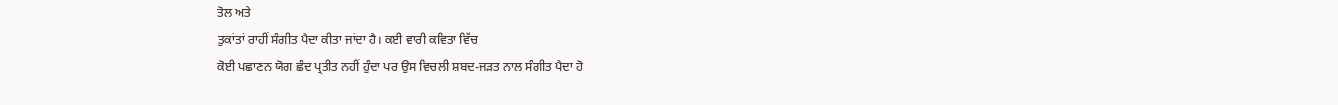ਤੋਲ ਅਤੇ
ਤੁਕਾਂਤਾਂ ਰਾਹੀਂ ਸੰਗੀਤ ਪੈਦਾ ਕੀਤਾ ਜਾਂਦਾ ਹੈ। ਕਈ ਵਾਰੀ ਕਵਿਤਾ ਵਿੱਚ
ਕੋਈ ਪਛਾਣਨ ਯੋਗ ਛੰਦ ਪ੍ਰਤੀਤ ਨਹੀਂ ਹੁੰਦਾ ਪਰ ਉਸ ਵਿਚਲੀ ਸ਼ਬਦ-ਜਡ਼ਤ ਨਾਲ ਸੰਗੀਤ ਪੈਦਾ ਹੋ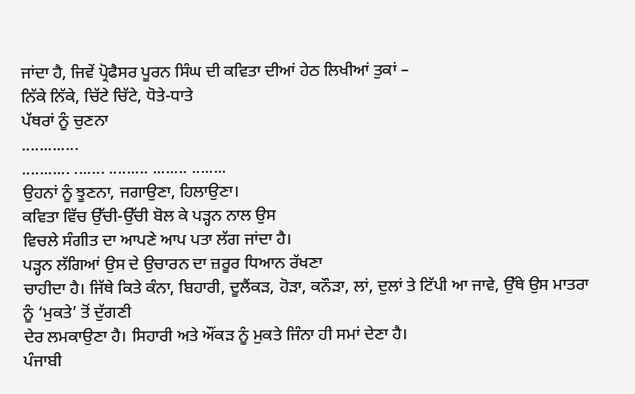ਜਾਂਦਾ ਹੈ, ਜਿਵੇਂ ਪ੍ਰੋਫੈਸਰ ਪੂਰਨ ਸਿੰਘ ਦੀ ਕਵਿਤਾ ਦੀਆਂ ਹੇਠ ਲਿਖੀਆਂ ਤੁਕਾਂ –
ਨਿੱਕੇ ਨਿੱਕੇ, ਚਿੱਟੇ ਚਿੱਟੇ, ਧੋਤੇ-ਧਾਤੇ
ਪੱਥਰਾਂ ਨੂੰ ਚੁਣਨਾ
.............
........... ....... ......... ........ ........
ਉਹਨਾਂ ਨੂੰ ਝੂਣਨਾ, ਜਗਾਉਣਾ, ਹਿਲਾਉਣਾ।
ਕਵਿਤਾ ਵਿੱਚ ਉੱਚੀ-ਉੱਚੀ ਬੋਲ ਕੇ ਪਡ਼੍ਹਨ ਨਾਲ ਉਸ
ਵਿਚਲੇ ਸੰਗੀਤ ਦਾ ਆਪਣੇ ਆਪ ਪਤਾ ਲੱਗ ਜਾਂਦਾ ਹੈ।
ਪਡ਼੍ਹਨ ਲੱਗਿਆਂ ਉਸ ਦੇ ਉਚਾਰਨ ਦਾ ਜ਼ਰੂਰ ਧਿਆਨ ਰੱਖਣਾ
ਚਾਹੀਦਾ ਹੈ। ਜਿੱਥੇ ਕਿਤੇ ਕੰਨਾ, ਬਿਹਾਰੀ, ਦੂਲੈਂਕੜ, ਹੋੜਾ, ਕਨੌੜਾ, ਲਾਂ, ਦੁਲਾਂ ਤੇ ਟਿੱਪੀ ਆ ਜਾਵੇ, ਉੱਥੇ ਉਸ ਮਾਤਰਾ
ਨੂੰ ‘ਮੁਕਤੇ’ ਤੋਂ ਦੁੱਗਣੀ
ਦੇਰ ਲਮਕਾਉਣਾ ਹੈ। ਸਿਹਾਰੀ ਅਤੇ ਔਂਕੜ ਨੂੰ ਮੁਕਤੇ ਜਿੰਨਾ ਹੀ ਸਮਾਂ ਦੇਣਾ ਹੈ।
ਪੰਜਾਬੀ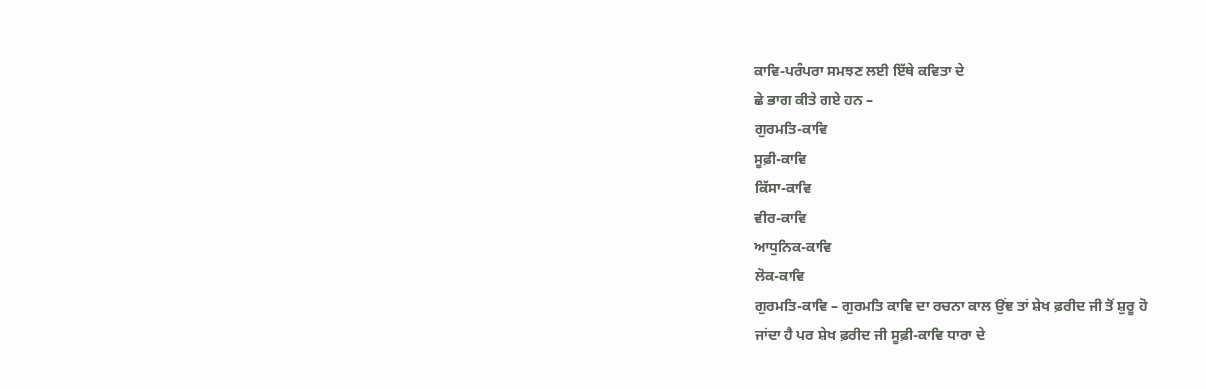ਕਾਵਿ-ਪਰੰਪਰਾ ਸਮਝਣ ਲਈ ਇੱਥੇ ਕਵਿਤਾ ਦੇ
ਛੇ ਭਾਗ ਕੀਤੇ ਗਏ ਹਨ –
ਗੁਰਮਤਿ-ਕਾਵਿ
ਸੂਫ਼ੀ-ਕਾਵਿ
ਕਿੱਸਾ-ਕਾਵਿ
ਵੀਰ-ਕਾਵਿ
ਆਧੁਨਿਕ-ਕਾਵਿ
ਲੋਕ-ਕਾਵਿ
ਗੁਰਮਤਿ-ਕਾਵਿ – ਗੁਰਮਤਿ ਕਾਵਿ ਦਾ ਰਚਨਾ ਕਾਲ ਉਂਞ ਤਾਂ ਸ਼ੇਖ ਫ਼ਰੀਦ ਜੀ ਤੋਂ ਸ਼ੁਰੂ ਹੋ
ਜਾਂਦਾ ਹੈ ਪਰ ਸ਼ੇਖ ਫ਼ਰੀਦ ਜੀ ਸੂਫ਼ੀ-ਕਾਵਿ ਧਾਰਾ ਦੇ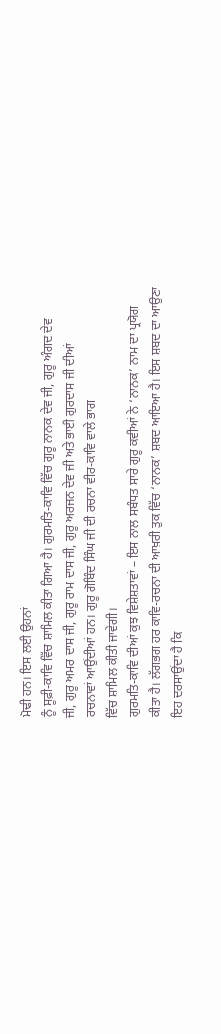ਮੋਢੀ ਹਨ। ਇਸ ਲਈ ਉਹਨਾਂ
ਨੂੰ ਸੂਫ਼ੀ-ਕਾਵਿ ਵਿੱਚ ਸ਼ਾਮਿਲ ਕੀਤਾ ਗਿਆ ਹੈ। ਗੁਰਮਤਿ-ਕਾਵਿ ਵਿੱਚ ਗੁਰੂ ਨਾਨਕ ਦੇਵ ਜੀ, ਗੁਰੂ ਅੰਗਦ ਦੇਵ
ਜੀ, ਗੁਰੂ ਅਮਰ ਦਾਸ ਜੀ, ਗੁਰੂ ਰਾਮ ਦਾਸ ਜੀ, ਗੁਰੂ ਅਰਜਨ ਦੇਵ ਜੀ ਅਤੇ ਭਾਈ ਗੁਰਦਾਸ ਜੀ ਦੀਆਂ
ਰਚਨਾਵਾਂ ਆਉਂਦੀਆਂ ਹਨ। ਗੁਰੂ ਗੋਬਿੰਦ ਸਿੰਘ ਜੀ ਦੀ ਰਚਨਾ ਵੀਰ-ਕਾਵਿ ਵਾਲੇ ਭਾਗ
ਵਿੱਚ ਸ਼ਾਮਿਲ ਕੀਤੀ ਜਾਵੇਗੀ।
ਗੁਰਮਤਿ-ਕਾਵਿ ਦੀਆਂ ਕੁਝ ਵਿਸ਼ੇਸ਼ਤਾਵਾਂ – ਇਸ ਨਾਲ ਸਬੰਧਤ ਸਾਰੇ ਗੁਰੂ ਕਵੀਆਂ ਨੇ ‘ਨਾਨਕ’ ਨਾਮ ਦਾ ਪ੍ਰਯੋਗ
ਕੀਤਾ ਹੈ। ਲੱਗਭਗ ਹਰ ਕਾਵਿ-ਰਚਨਾ ਦੀ ਆਖ਼ਰੀ ਤੁਕ ਵਿੱਚ ‘ਨਾਨਕ’ ਸ਼ਬਦ ਆਇਆ ਹੈ। ਇਸ ਸ਼ਬਦ ਦਾ ਆਉਣਾ ਇਹ ਦਰਸਾਉਂਦਾ ਹੈ ਕਿ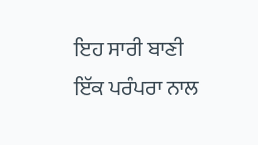ਇਹ ਸਾਰੀ ਬਾਣੀ
ਇੱਕ ਪਰੰਪਰਾ ਨਾਲ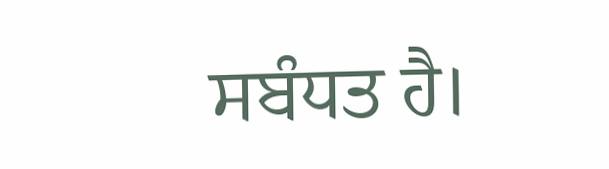ਸਬੰਧਤ ਹੈ।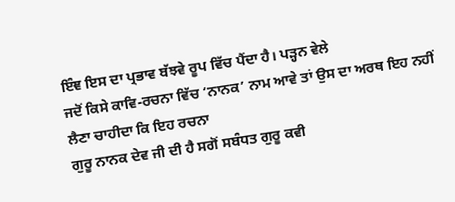ਇੰਞ ਇਸ ਦਾ ਪ੍ਰਭਾਵ ਬੱਝਵੇ ਰੂਪ ਵਿੱਚ ਪੈਂਦਾ ਹੈ। ਪਡ਼੍ਹਨ ਵੇਲੇ
ਜਦੋਂ ਕਿਸੇ ਕਾਵਿ-ਰਚਨਾ ਵਿੱਚ ‘ਨਾਨਕ’ ਨਾਮ ਆਵੇ ਤਾਂ ਉਸ ਦਾ ਅਰਥ ਇਹ ਨਹੀਂ ਲੈਣਾ ਚਾਹੀਦਾ ਕਿ ਇਹ ਰਚਨਾ
ਗੁਰੂ ਨਾਨਕ ਦੇਵ ਜੀ ਦੀ ਹੈ ਸਗੋਂ ਸਬੰਧਤ ਗੁਰੂ ਕਵੀ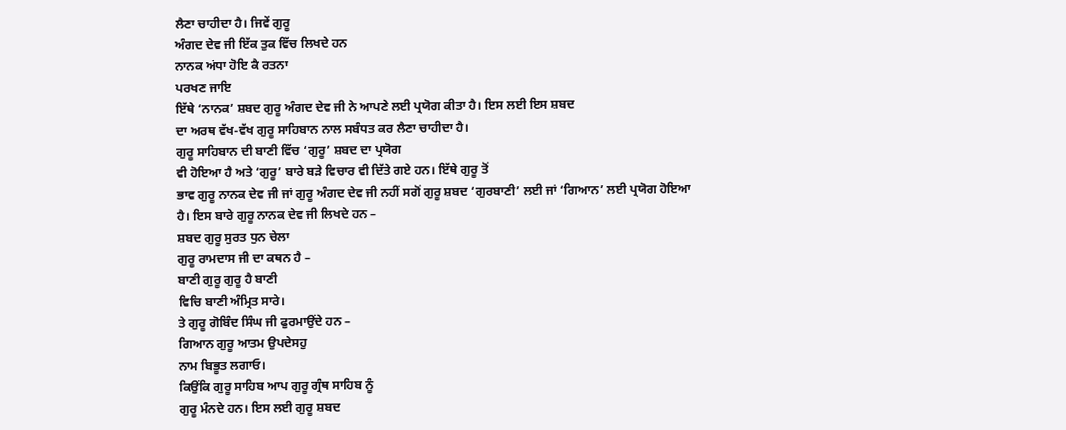ਲੈਣਾ ਚਾਹੀਦਾ ਹੈ। ਜਿਵੇਂ ਗੁਰੂ
ਅੰਗਦ ਦੇਵ ਜੀ ਇੱਕ ਤੁਕ ਵਿੱਚ ਲਿਖਦੇ ਹਨ
ਨਾਨਕ ਅਂਧਾ ਹੋਇ ਕੈ ਰਤਨਾ
ਪਰਖਣ ਜਾਇ
ਇੱਥੇ ‘ਨਾਨਕ’ ਸ਼ਬਦ ਗੁਰੂ ਅੰਗਦ ਦੇਵ ਜੀ ਨੇ ਆਪਣੇ ਲਈ ਪ੍ਰਯੋਗ ਕੀਤਾ ਹੈ। ਇਸ ਲਈ ਇਸ ਸ਼ਬਦ
ਦਾ ਅਰਥ ਵੱਖ-ਵੱਖ ਗੁਰੂ ਸਾਹਿਬਾਨ ਨਾਲ ਸਬੰਧਤ ਕਰ ਲੈਣਾ ਚਾਹੀਦਾ ਹੈ।
ਗੁਰੂ ਸਾਹਿਬਾਨ ਦੀ ਬਾਣੀ ਵਿੱਚ ‘ਗੁਰੂ’ ਸ਼ਬਦ ਦਾ ਪ੍ਰਯੋਗ
ਵੀ ਹੋਇਆ ਹੈ ਅਤੇ ‘ਗੁਰੂ’ ਬਾਰੇ ਬਡ਼ੇ ਵਿਚਾਰ ਵੀ ਦਿੱਤੇ ਗਏ ਹਨ। ਇੱਥੇ ਗੁਰੂ ਤੋਂ
ਭਾਵ ਗੁਰੂ ਨਾਨਕ ਦੇਵ ਜੀ ਜਾਂ ਗੁਰੂ ਅੰਗਦ ਦੇਵ ਜੀ ਨਹੀਂ ਸਗੋਂ ਗੁਰੂ ਸ਼ਬਦ ‘ਗੁਰਬਾਣੀ’ ਲਈ ਜਾਂ ‘ਗਿਆਨ’ ਲਈ ਪ੍ਰਯੋਗ ਹੋਇਆ
ਹੈ। ਇਸ ਬਾਰੇ ਗੁਰੂ ਨਾਨਕ ਦੇਵ ਜੀ ਲਿਖਦੇ ਹਨ –
ਸ਼ਬਦ ਗੁਰੂ ਸੁਰਤ ਧੁਨ ਚੇਲਾ
ਗੁਰੂ ਰਾਮਦਾਸ ਜੀ ਦਾ ਕਥਨ ਹੈ –
ਬਾਣੀ ਗੁਰੂ ਗੁਰੂ ਹੈ ਬਾਣੀ
ਵਿਚਿ ਬਾਣੀ ਅੰਮ੍ਰਿਤ ਸਾਰੇ।
ਤੇ ਗੁਰੂ ਗੋਬਿੰਦ ਸਿੰਘ ਜੀ ਫੁਰਮਾਉਂਦੇ ਹਨ –
ਗਿਆਨ ਗੁਰੂ ਆਤਮ ਉਪਦੇਸਹੁ
ਨਾਮ ਬਿਭੂਤ ਲਗਾਓ।
ਕਿਉਂਕਿ ਗੁਰੂ ਸਾਹਿਬ ਆਪ ਗੁਰੂ ਗ੍ਰੰਥ ਸਾਹਿਬ ਨੂੰ
ਗੁਰੂ ਮੰਨਦੇ ਹਨ। ਇਸ ਲਈ ਗੁਰੂ ਸ਼ਬਦ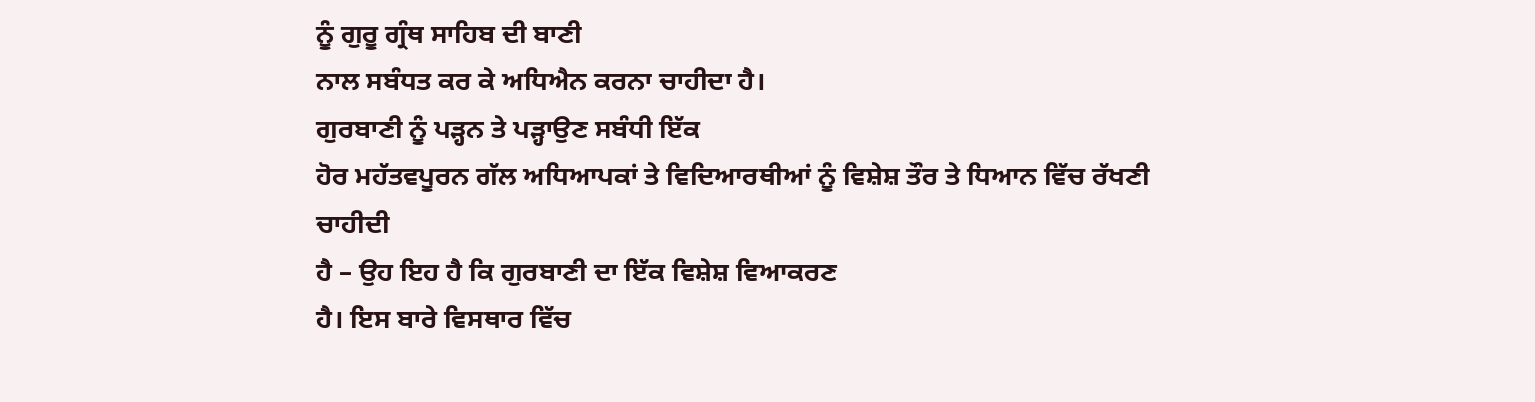ਨੂੰ ਗੁਰੂ ਗ੍ਰੰਥ ਸਾਹਿਬ ਦੀ ਬਾਣੀ
ਨਾਲ ਸਬੰਧਤ ਕਰ ਕੇ ਅਧਿਐਨ ਕਰਨਾ ਚਾਹੀਦਾ ਹੈ।
ਗੁਰਬਾਣੀ ਨੂੰ ਪੜ੍ਹਨ ਤੇ ਪੜ੍ਹਾਉਣ ਸਬੰਧੀ ਇੱਕ
ਹੋਰ ਮਹੱਤਵਪੂਰਨ ਗੱਲ ਅਧਿਆਪਕਾਂ ਤੇ ਵਿਦਿਆਰਥੀਆਂ ਨੂੰ ਵਿਸ਼ੇਸ਼ ਤੌਰ ਤੇ ਧਿਆਨ ਵਿੱਚ ਰੱਖਣੀ ਚਾਹੀਦੀ
ਹੈ – ਉਹ ਇਹ ਹੈ ਕਿ ਗੁਰਬਾਣੀ ਦਾ ਇੱਕ ਵਿਸ਼ੇਸ਼ ਵਿਆਕਰਣ
ਹੈ। ਇਸ ਬਾਰੇ ਵਿਸਥਾਰ ਵਿੱਚ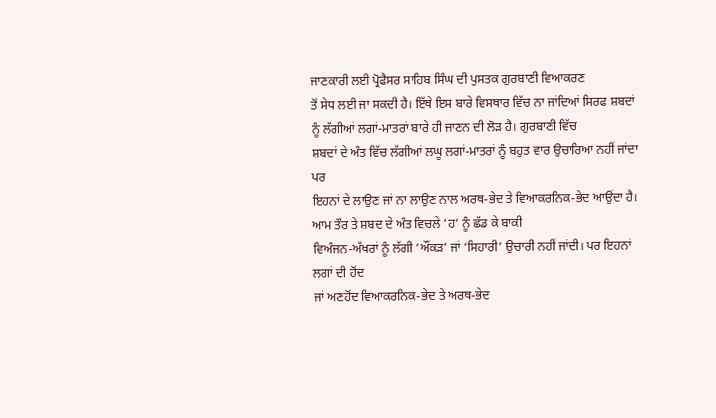ਜਾਣਕਾਰੀ ਲਈ ਪ੍ਰੋਫੈਸਰ ਸਾਹਿਬ ਸਿੰਘ ਦੀ ਪੁਸਤਕ ਗੁਰਬਾਣੀ ਵਿਆਕਰਣ
ਤੋਂ ਸੇਧ ਲਈ ਜਾ ਸਕਦੀ ਹੈ। ਇੱਥੇ ਇਸ ਬਾਰੇ ਵਿਸਥਾਰ ਵਿੱਚ ਨਾ ਜਾਂਦਿਆਂ ਸਿਰਫ ਸ਼ਬਦਾਂ
ਨੂੰ ਲੱਗੀਆਂ ਲਗਾਂ-ਮਾਤਰਾਂ ਬਾਰੇ ਹੀ ਜਾਣਨ ਦੀ ਲੋਡ਼ ਹੈ। ਗੁਰਬਾਣੀ ਵਿੱਚ
ਸ਼ਬਦਾਂ ਦੇ ਅੰਤ ਵਿੱਚ ਲੱਗੀਆਂ ਲਘੂ ਲਗਾਂ-ਮਾਤਰਾਂ ਨੂੰ ਬਹੁਤ ਵਾਰ ਉਚਾਰਿਆ ਨਹੀਂ ਜਾਂਦਾ ਪਰ
ਇਹਨਾਂ ਦੇ ਲਾਉਣ ਜਾਂ ਨਾ ਲਾਉਣ ਨਾਲ ਅਰਥ-ਭੇਦ ਤੇ ਵਿਆਕਰਨਿਕ-ਭੇਦ ਆਉਂਦਾ ਹੈ।
ਆਮ ਤੌਰ ਤੇ ਸ਼ਬਦ ਦੇ ਅੰਤ ਵਿਚਲੇ ‘ਹ’ ਨੂੰ ਛੱਡ ਕੇ ਬਾਕੀ
ਵਿਅੰਜਨ-ਅੱਖਰਾਂ ਨੂੰ ਲੱਗੀ ‘ਔਂਕੜ’ ਜਾਂ ‘ਸਿਹਾਰੀ’ ਉਚਾਰੀ ਨਹੀਂ ਜਾਂਦੀ। ਪਰ ਇਹਨਾਂ ਲਗਾਂ ਦੀ ਹੋਂਦ
ਜਾਂ ਅਣਹੋਂਦ ਵਿਆਕਰਨਿਕ-ਭੇਦ ਤੇ ਅਰਥ-ਭੇਦ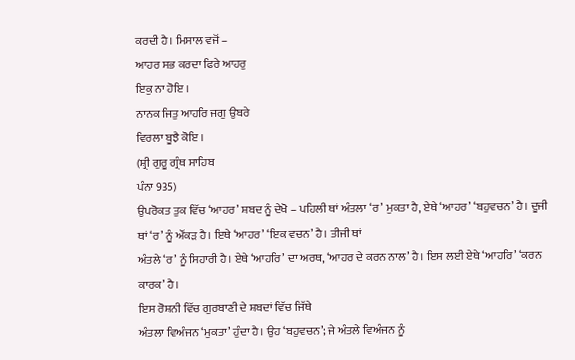ਕਰਦੀ ਹੈ। ਮਿਸਾਲ ਵਜੋਂ –
ਆਹਰ ਸਭ ਕਰਦਾ ਫਿਰੇ ਆਹਰੁ
ਇਕੁ ਨਾ ਹੋਇ ।
ਨਾਨਕ ਜਿਤੁ ਆਹਰਿ ਜਗੁ ਉਬਰੇ
ਵਿਰਲਾ ਬੂਝੈ ਕੋਇ ।
(ਸ਼੍ਰੀ ਗੁਰੂ ਗ੍ਰੰਥ ਸਾਹਿਬ
ਪੰਨਾ 935)
ਉਪਰੋਕਤ ਤੁਕ ਵਿੱਚ ‘ਆਹਰ’ ਸ਼ਬਦ ਨੂੰ ਦੇਖੋ – ਪਹਿਲੀ ਥਾਂ ਅੰਤਲਾ ‘ਰ’ ਮੁਕਤਾ ਹੈ, ਏਥੇ ‘ਆਹਰ’ ‘ਬਹੁਵਚਨ’ ਹੈ। ਦੂਜੀ ਥਾਂ ‘ਰ’ ਨੂੰ ਔਂਕੜ ਹੈ। ਇਥੇ ‘ਆਹਰ’ ‘ਇਕ ਵਚਨ’ ਹੈ। ਤੀਜੀ ਥਾਂ
ਅੰਤਲੇ ‘ਰ’ ਨੂੰ ਸਿਹਾਰੀ ਹੈ। ਏਥੇ ‘ਆਹਰਿ’ ਦਾ ਅਰਥ, ‘ਆਹਰ ਦੇ ਕਰਨ ਨਾਲ’ ਹੈ। ਇਸ ਲਈ ਏਥੇ ‘ਆਹਰਿ’ ‘ਕਰਨ ਕਾਰਕ’ ਹੈ।
ਇਸ ਰੋਸ਼ਨੀ ਵਿੱਚ ਗੁਰਬਾਣੀ ਦੇ ਸ਼ਬਦਾਂ ਵਿੱਚ ਜਿੱਥੇ
ਅੰਤਲਾ ਵਿਅੰਜਨ ‘ਮੁਕਤਾ’ ਹੁੰਦਾ ਹੈ। ਉਹ ‘ਬਹੁਵਚਨ’; ਜੇ ਅੰਤਲੇ ਵਿਅੰਜਨ ਨੂੰ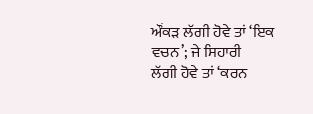ਔਂਕਡ਼ ਲੱਗੀ ਹੋਵੇ ਤਾਂ ‘ਇਕ ਵਚਨ’; ਜੇ ਸਿਹਾਰੀ
ਲੱਗੀ ਹੋਵੇ ਤਾਂ ‘ਕਰਨ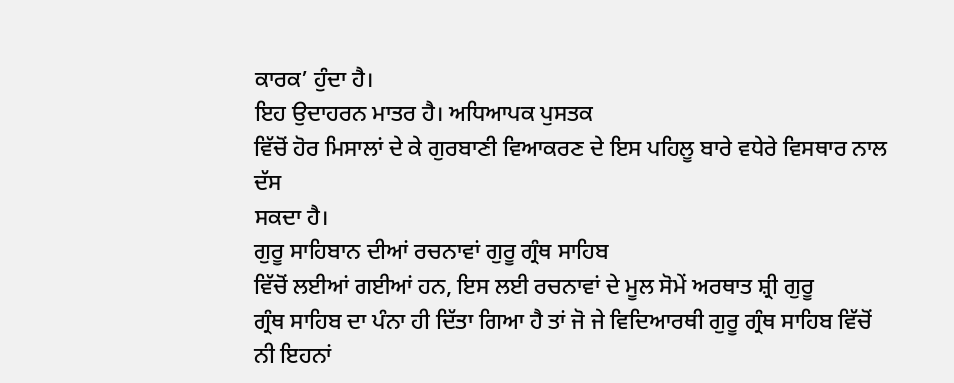ਕਾਰਕ’ ਹੁੰਦਾ ਹੈ।
ਇਹ ਉਦਾਹਰਨ ਮਾਤਰ ਹੈ। ਅਧਿਆਪਕ ਪੁਸਤਕ
ਵਿੱਚੋਂ ਹੋਰ ਮਿਸਾਲਾਂ ਦੇ ਕੇ ਗੁਰਬਾਣੀ ਵਿਆਕਰਣ ਦੇ ਇਸ ਪਹਿਲੂ ਬਾਰੇ ਵਧੇਰੇ ਵਿਸਥਾਰ ਨਾਲ ਦੱਸ
ਸਕਦਾ ਹੈ।
ਗੁਰੂ ਸਾਹਿਬਾਨ ਦੀਆਂ ਰਚਨਾਵਾਂ ਗੁਰੂ ਗ੍ਰੰਥ ਸਾਹਿਬ
ਵਿੱਚੋਂ ਲਈਆਂ ਗਈਆਂ ਹਨ, ਇਸ ਲਈ ਰਚਨਾਵਾਂ ਦੇ ਮੂਲ ਸੋਮੇਂ ਅਰਥਾਤ ਸ਼੍ਰੀ ਗੁਰੂ
ਗ੍ਰੰਥ ਸਾਹਿਬ ਦਾ ਪੰਨਾ ਹੀ ਦਿੱਤਾ ਗਿਆ ਹੈ ਤਾਂ ਜੋ ਜੇ ਵਿਦਿਆਰਥੀ ਗੁਰੂ ਗ੍ਰੰਥ ਸਾਹਿਬ ਵਿੱਚੋਂ
ਨੀ ਇਹਨਾਂ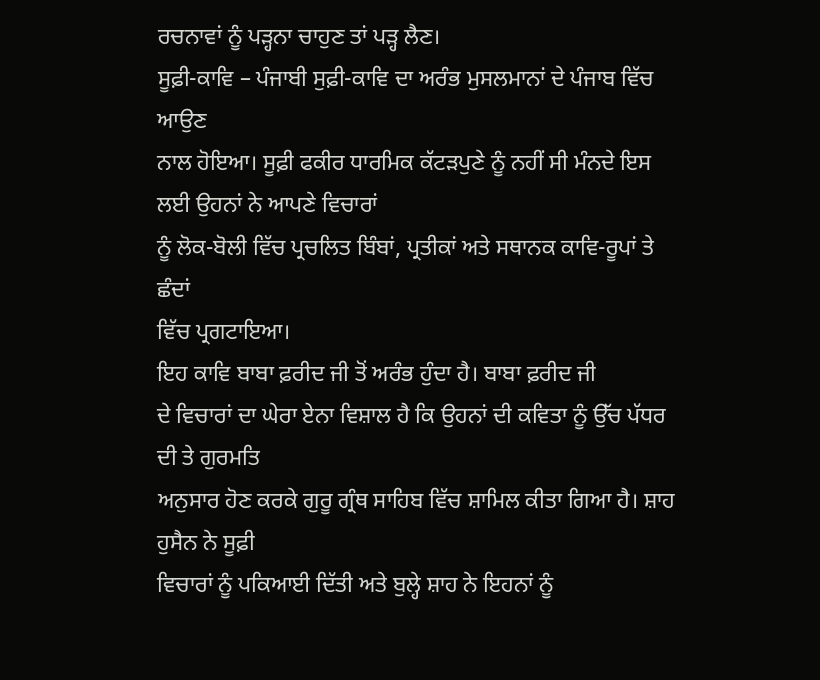ਰਚਨਾਵਾਂ ਨੂੰ ਪੜ੍ਹਨਾ ਚਾਹੁਣ ਤਾਂ ਪੜ੍ਹ ਲੈਣ।
ਸੂਫ਼ੀ-ਕਾਵਿ – ਪੰਜਾਬੀ ਸੁਫ਼ੀ-ਕਾਵਿ ਦਾ ਅਰੰਭ ਮੁਸਲਮਾਨਾਂ ਦੇ ਪੰਜਾਬ ਵਿੱਚ ਆਉਣ
ਨਾਲ ਹੋਇਆ। ਸੂਫ਼ੀ ਫਕੀਰ ਧਾਰਮਿਕ ਕੱਟਡ਼ਪੁਣੇ ਨੂੰ ਨਹੀਂ ਸੀ ਮੰਨਦੇ ਇਸ ਲਈ ਉਹਨਾਂ ਨੇ ਆਪਣੇ ਵਿਚਾਰਾਂ
ਨੂੰ ਲੋਕ-ਬੋਲੀ ਵਿੱਚ ਪ੍ਰਚਲਿਤ ਬਿੰਬਾਂ, ਪ੍ਰਤੀਕਾਂ ਅਤੇ ਸਥਾਨਕ ਕਾਵਿ-ਰੂਪਾਂ ਤੇ ਛੰਦਾਂ
ਵਿੱਚ ਪ੍ਰਗਟਾਇਆ।
ਇਹ ਕਾਵਿ ਬਾਬਾ ਫ਼ਰੀਦ ਜੀ ਤੋਂ ਅਰੰਭ ਹੁੰਦਾ ਹੈ। ਬਾਬਾ ਫ਼ਰੀਦ ਜੀ
ਦੇ ਵਿਚਾਰਾਂ ਦਾ ਘੇਰਾ ਏਨਾ ਵਿਸ਼ਾਲ ਹੈ ਕਿ ਉਹਨਾਂ ਦੀ ਕਵਿਤਾ ਨੂੰ ਉੱਚ ਪੱਧਰ ਦੀ ਤੇ ਗੁਰਮਤਿ
ਅਨੁਸਾਰ ਹੋਣ ਕਰਕੇ ਗੁਰੂ ਗ੍ਰੰਥ ਸਾਹਿਬ ਵਿੱਚ ਸ਼ਾਮਿਲ ਕੀਤਾ ਗਿਆ ਹੈ। ਸ਼ਾਹ ਹੁਸੈਨ ਨੇ ਸੂਫ਼ੀ
ਵਿਚਾਰਾਂ ਨੂੰ ਪਕਿਆਈ ਦਿੱਤੀ ਅਤੇ ਬੁਲ੍ਹੇ ਸ਼ਾਹ ਨੇ ਇਹਨਾਂ ਨੂੰ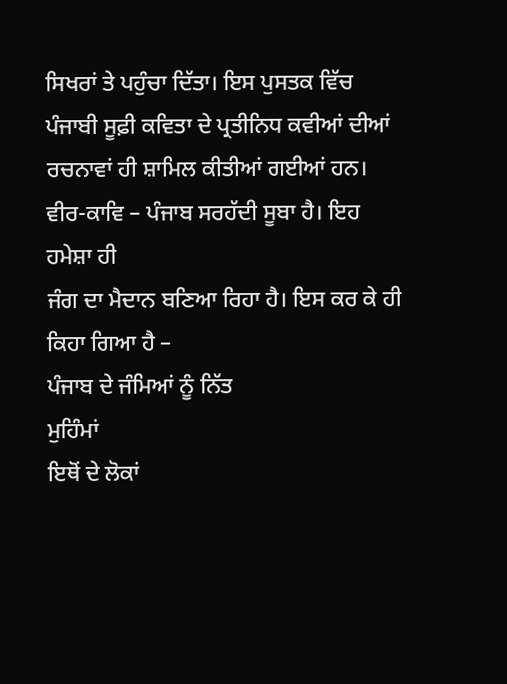ਸਿਖਰਾਂ ਤੇ ਪਹੁੰਚਾ ਦਿੱਤਾ। ਇਸ ਪੁਸਤਕ ਵਿੱਚ
ਪੰਜਾਬੀ ਸੂਫ਼ੀ ਕਵਿਤਾ ਦੇ ਪ੍ਰਤੀਨਿਧ ਕਵੀਆਂ ਦੀਆਂ ਰਚਨਾਵਾਂ ਹੀ ਸ਼ਾਮਿਲ ਕੀਤੀਆਂ ਗਈਆਂ ਹਨ।
ਵੀਰ-ਕਾਵਿ – ਪੰਜਾਬ ਸਰਹੱਦੀ ਸੂਬਾ ਹੈ। ਇਹ ਹਮੇਸ਼ਾ ਹੀ
ਜੰਗ ਦਾ ਮੈਦਾਨ ਬਣਿਆ ਰਿਹਾ ਹੈ। ਇਸ ਕਰ ਕੇ ਹੀ ਕਿਹਾ ਗਿਆ ਹੈ –
ਪੰਜਾਬ ਦੇ ਜੰਮਿਆਂ ਨੂੰ ਨਿੱਤ
ਮੁਹਿੰਮਾਂ
ਇਥੋਂ ਦੇ ਲੋਕਾਂ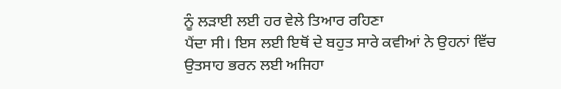ਨੂੰ ਲਡ਼ਾਈ ਲਈ ਹਰ ਵੇਲੇ ਤਿਆਰ ਰਹਿਣਾ
ਪੈਂਦਾ ਸੀ। ਇਸ ਲਈ ਇਥੋਂ ਦੇ ਬਹੁਤ ਸਾਰੇ ਕਵੀਆਂ ਨੇ ਉਹਨਾਂ ਵਿੱਚ ਉਤਸਾਹ ਭਰਨ ਲਈ ਅਜਿਹਾ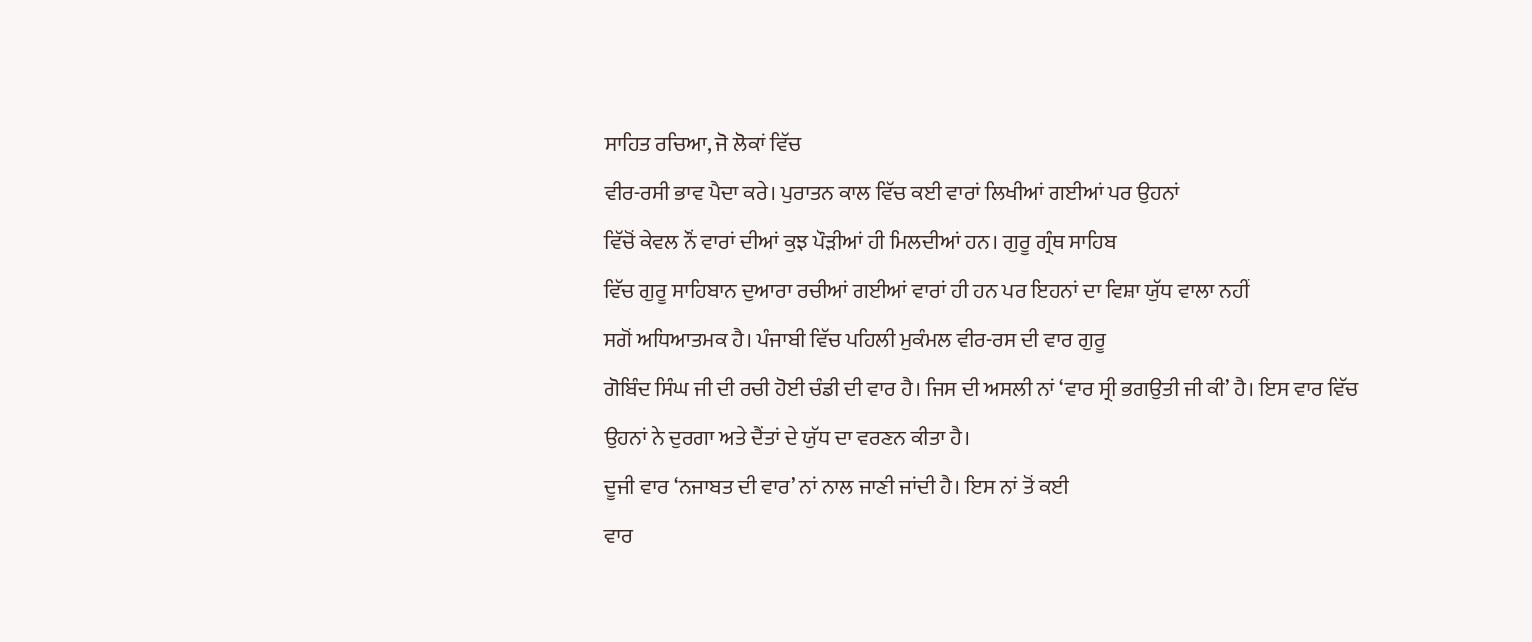ਸਾਹਿਤ ਰਚਿਆ, ਜੋ ਲੋਕਾਂ ਵਿੱਚ
ਵੀਰ-ਰਸੀ ਭਾਵ ਪੈਦਾ ਕਰੇ। ਪੁਰਾਤਨ ਕਾਲ ਵਿੱਚ ਕਈ ਵਾਰਾਂ ਲਿਖੀਆਂ ਗਈਆਂ ਪਰ ਉਹਨਾਂ
ਵਿੱਚੋਂ ਕੇਵਲ ਨੌਂ ਵਾਰਾਂ ਦੀਆਂ ਕੁਝ ਪੌਡ਼ੀਆਂ ਹੀ ਮਿਲਦੀਆਂ ਹਨ। ਗੁਰੂ ਗ੍ਰੰਥ ਸਾਹਿਬ
ਵਿੱਚ ਗੁਰੂ ਸਾਹਿਬਾਨ ਦੁਆਰਾ ਰਚੀਆਂ ਗਈਆਂ ਵਾਰਾਂ ਹੀ ਹਨ ਪਰ ਇਹਨਾਂ ਦਾ ਵਿਸ਼ਾ ਯੁੱਧ ਵਾਲਾ ਨਹੀਂ
ਸਗੋਂ ਅਧਿਆਤਮਕ ਹੈ। ਪੰਜਾਬੀ ਵਿੱਚ ਪਹਿਲੀ ਮੁਕੰਮਲ ਵੀਰ-ਰਸ ਦੀ ਵਾਰ ਗੁਰੂ
ਗੋਬਿੰਦ ਸਿੰਘ ਜੀ ਦੀ ਰਚੀ ਹੋਈ ਚੰਡੀ ਦੀ ਵਾਰ ਹੈ। ਜਿਸ ਦੀ ਅਸਲੀ ਨਾਂ ‘ਵਾਰ ਸ੍ਰੀ ਭਗਉਤੀ ਜੀ ਕੀ’ ਹੈ। ਇਸ ਵਾਰ ਵਿੱਚ
ਉਹਨਾਂ ਨੇ ਦੁਰਗਾ ਅਤੇ ਦੈਂਤਾਂ ਦੇ ਯੁੱਧ ਦਾ ਵਰਣਨ ਕੀਤਾ ਹੈ।
ਦੂਜੀ ਵਾਰ ‘ਨਜਾਬਤ ਦੀ ਵਾਰ’ ਨਾਂ ਨਾਲ ਜਾਣੀ ਜਾਂਦੀ ਹੈ। ਇਸ ਨਾਂ ਤੋਂ ਕਈ
ਵਾਰ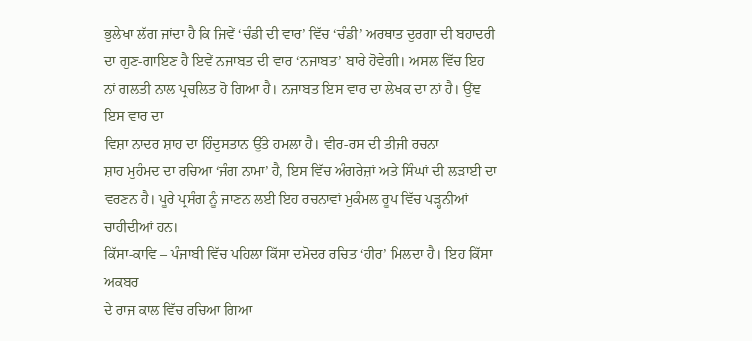ਭੁਲੇਖਾ ਲੱਗ ਜਾਂਦਾ ਹੈ ਕਿ ਜਿਵੇਂ ‘ਚੰਡੀ ਦੀ ਵਾਰ’ ਵਿੱਚ ‘ਚੰਡੀ’ ਅਰਥਾਤ ਦੁਰਗਾ ਦੀ ਬਹਾਦਰੀ ਦਾ ਗੁਣ-ਗਾਇਣ ਹੈ ਇਵੇਂ ਨਜਾਬਤ ਦੀ ਵਾਰ ‘ਨਜਾਬਤ’ ਬਾਰੇ ਹੋਵੇਗੀ। ਅਸਲ ਵਿੱਚ ਇਹ
ਨਾਂ ਗਲਤੀ ਨਾਲ ਪ੍ਰਚਲਿਤ ਹੋ ਗਿਆ ਹੈ। ਨਜਾਬਤ ਇਸ ਵਾਰ ਦਾ ਲੇਖਕ ਦਾ ਨਾਂ ਹੈ। ਉਂਞ ਇਸ ਵਾਰ ਦਾ
ਵਿਸ਼ਾ ਨਾਦਰ ਸ਼ਾਹ ਦਾ ਹਿੰਦੁਸਤਾਨ ਉੱਤੇ ਹਮਲਾ ਹੈ। ਵੀਰ-ਰਸ ਦੀ ਤੀਜੀ ਰਚਨਾ
ਸ਼ਾਹ ਮੁਹੰਮਦ ਦਾ ਰਚਿਆ ‘ਜੰਗ ਨਾਮਾ’ ਹੈ, ਇਸ ਵਿੱਚ ਅੰਗਰੇਜ਼ਾਂ ਅਤੇ ਸਿੰਘਾਂ ਦੀ ਲੜਾਈ ਦਾ
ਵਰਣਨ ਹੈ। ਪੂਰੇ ਪ੍ਰਸੰਗ ਨੂੰ ਜਾਣਨ ਲਈ ਇਹ ਰਚਨਾਵਾਂ ਮੁਕੰਮਲ ਰੂਪ ਵਿੱਚ ਪੜ੍ਹਨੀਆਂ ਚਾਹੀਦੀਆਂ ਹਨ।
ਕਿੱਸਾ-ਕਾਵਿ – ਪੰਜਾਬੀ ਵਿੱਚ ਪਹਿਲਾ ਕਿੱਸਾ ਦਮੋਦਰ ਰਚਿਤ ‘ਹੀਰ’ ਮਿਲਦਾ ਹੈ। ਇਹ ਕਿੱਸਾ ਅਕਬਰ
ਦੇ ਰਾਜ ਕਾਲ ਵਿੱਚ ਰਚਿਆ ਗਿਆ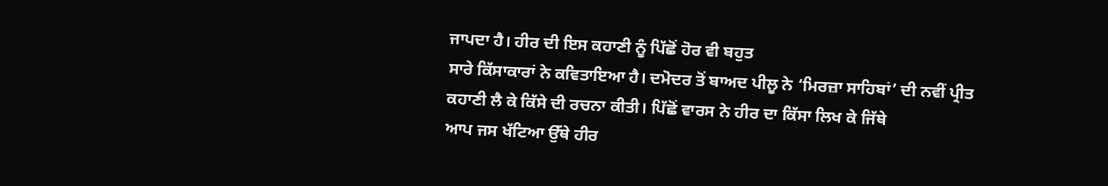ਜਾਪਦਾ ਹੈ। ਹੀਰ ਦੀ ਇਸ ਕਹਾਣੀ ਨੂੰ ਪਿੱਛੋਂ ਹੋਰ ਵੀ ਬਹੁਤ
ਸਾਰੇ ਕਿੱਸਾਕਾਰਾਂ ਨੇ ਕਵਿਤਾਇਆ ਹੈ। ਦਮੋਦਰ ਤੋਂ ਬਾਅਦ ਪੀਲੂ ਨੇ ‘ਮਿਰਜ਼ਾ ਸਾਹਿਬਾਂ’ ਦੀ ਨਵੀਂ ਪ੍ਰੀਤ
ਕਹਾਣੀ ਲੈ ਕੇ ਕਿੱਸੇ ਦੀ ਰਚਨਾ ਕੀਤੀ। ਪਿੱਛੋਂ ਵਾਰਸ ਨੇ ਹੀਰ ਦਾ ਕਿੱਸਾ ਲਿਖ ਕੇ ਜਿੱਥੇ
ਆਪ ਜਸ ਖੱਟਿਆ ਉੱਥੇ ਹੀਰ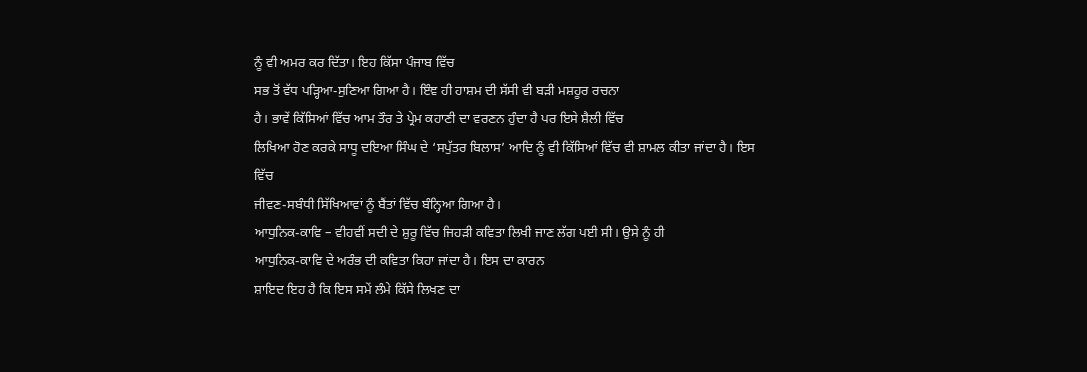ਨੂੰ ਵੀ ਅਮਰ ਕਰ ਦਿੱਤਾ। ਇਹ ਕਿੱਸਾ ਪੰਜਾਬ ਵਿੱਚ
ਸਭ ਤੋਂ ਵੱਧ ਪੜ੍ਹਿਆ-ਸੁਣਿਆ ਗਿਆ ਹੈ। ਇੰਞ ਹੀ ਹਾਸ਼ਮ ਦੀ ਸੱਸੀ ਵੀ ਬੜੀ ਮਸ਼ਹੂਰ ਰਚਨਾ
ਹੈ। ਭਾਵੇਂ ਕਿੱਸਿਆਂ ਵਿੱਚ ਆਮ ਤੌਰ ਤੇ ਪ੍ਰੇਮ ਕਹਾਣੀ ਦਾ ਵਰਣਨ ਹੁੰਦਾ ਹੈ ਪਰ ਇਸੇ ਸ਼ੈਲੀ ਵਿੱਚ
ਲਿਖਿਆ ਹੋਣ ਕਰਕੇ ਸਾਧੂ ਦਇਆ ਸਿੰਘ ਦੇ ‘ਸਪੁੱਤਰ ਬਿਲਾਸ’ ਆਦਿ ਨੂੰ ਵੀ ਕਿੱਸਿਆਂ ਵਿੱਚ ਵੀ ਸ਼ਾਮਲ ਕੀਤਾ ਜਾਂਦਾ ਹੈ। ਇਸ ਵਿੱਚ
ਜੀਵਣ-ਸਬੰਧੀ ਸਿੱਖਿਆਵਾਂ ਨੂੰ ਬੈਂਤਾਂ ਵਿੱਚ ਬੰਨ੍ਹਿਆ ਗਿਆ ਹੈ।
ਆਧੁਨਿਕ-ਕਾਵਿ – ਵੀਹਵੀਂ ਸਦੀ ਦੇ ਸ਼ੁਰੂ ਵਿੱਚ ਜਿਹੜੀ ਕਵਿਤਾ ਲਿਖੀ ਜਾਣ ਲੱਗ ਪਈ ਸੀ। ਉਸੇ ਨੂੰ ਹੀ
ਆਧੁਨਿਕ-ਕਾਵਿ ਦੇ ਅਰੰਭ ਦੀ ਕਵਿਤਾ ਕਿਹਾ ਜਾਂਦਾ ਹੈ। ਇਸ ਦਾ ਕਾਰਨ
ਸ਼ਾਇਦ ਇਹ ਹੈ ਕਿ ਇਸ ਸਮੇਂ ਲੰਮੇ ਕਿੱਸੇ ਲਿਖਣ ਦਾ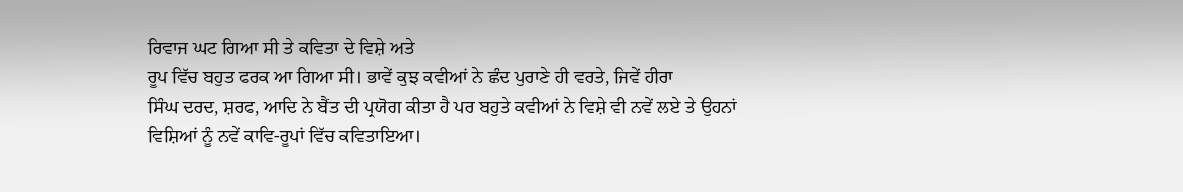ਰਿਵਾਜ ਘਟ ਗਿਆ ਸੀ ਤੇ ਕਵਿਤਾ ਦੇ ਵਿਸ਼ੇ ਅਤੇ
ਰੂਪ ਵਿੱਚ ਬਹੁਤ ਫਰਕ ਆ ਗਿਆ ਸੀ। ਭਾਵੇਂ ਕੁਝ ਕਵੀਆਂ ਨੇ ਛੰਦ ਪੁਰਾਣੇ ਹੀ ਵਰਤੇ, ਜਿਵੇਂ ਹੀਰਾ
ਸਿੰਘ ਦਰਦ, ਸ਼ਰਫ, ਆਦਿ ਨੇ ਬੈਂਤ ਦੀ ਪ੍ਰਯੋਗ ਕੀਤਾ ਹੈ ਪਰ ਬਹੁਤੇ ਕਵੀਆਂ ਨੇ ਵਿਸ਼ੇ ਵੀ ਨਵੇਂ ਲਏ ਤੇ ਉਹਨਾਂ
ਵਿਸ਼ਿਆਂ ਨੂੰ ਨਵੇਂ ਕਾਵਿ-ਰੂਪਾਂ ਵਿੱਚ ਕਵਿਤਾਇਆ।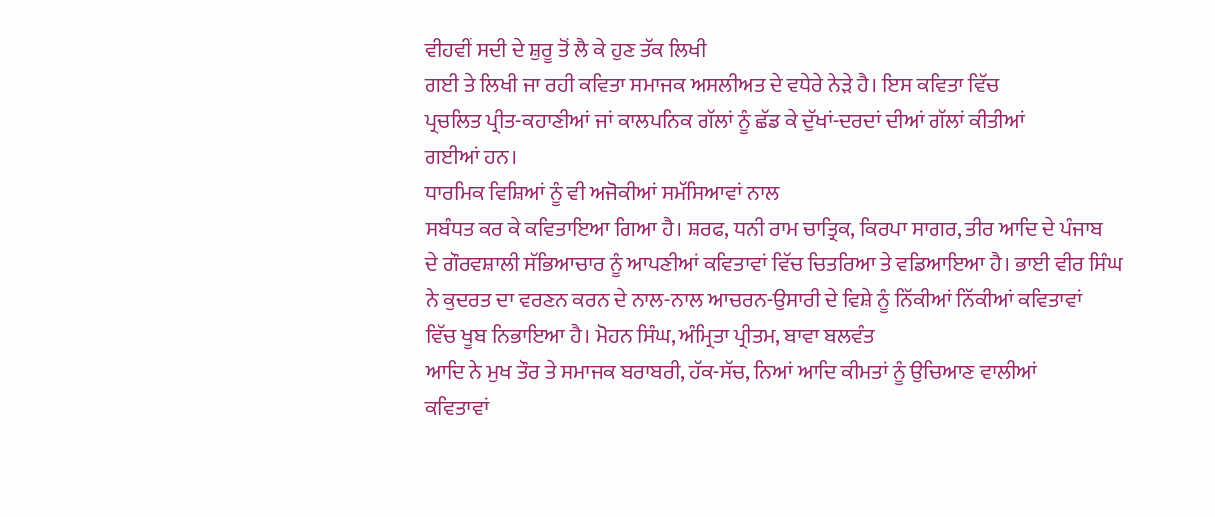ਵੀਹਵੀਂ ਸਦੀ ਦੇ ਸ਼ੁਰੂ ਤੋਂ ਲੈ ਕੇ ਹੁਣ ਤੱਕ ਲਿਖੀ
ਗਈ ਤੇ ਲਿਖੀ ਜਾ ਰਹੀ ਕਵਿਤਾ ਸਮਾਜਕ ਅਸਲੀਅਤ ਦੇ ਵਧੇਰੇ ਨੇਡ਼ੇ ਹੈ। ਇਸ ਕਵਿਤਾ ਵਿੱਚ
ਪ੍ਰਚਲਿਤ ਪ੍ਰੀਤ-ਕਹਾਣੀਆਂ ਜਾਂ ਕਾਲਪਨਿਕ ਗੱਲਾਂ ਨੂੰ ਛੱਡ ਕੇ ਦੁੱਖਾਂ-ਦਰਦਾਂ ਦੀਆਂ ਗੱਲਾਂ ਕੀਤੀਆਂ
ਗਈਆਂ ਹਨ।
ਧਾਰਮਿਕ ਵਿਸ਼ਿਆਂ ਨੂੰ ਵੀ ਅਜੋਕੀਆਂ ਸਮੱਸਿਆਵਾਂ ਨਾਲ
ਸਬੰਧਤ ਕਰ ਕੇ ਕਵਿਤਾਇਆ ਗਿਆ ਹੈ। ਸ਼ਰਫ, ਧਨੀ ਰਾਮ ਚਾਤ੍ਰਿਕ, ਕਿਰਪਾ ਸਾਗਰ, ਤੀਰ ਆਦਿ ਦੇ ਪੰਜਾਬ
ਦੇ ਗੌਰਵਸ਼ਾਲੀ ਸੱਭਿਆਚਾਰ ਨੂੰ ਆਪਣੀਆਂ ਕਵਿਤਾਵਾਂ ਵਿੱਚ ਚਿਤਰਿਆ ਤੇ ਵਡਿਆਇਆ ਹੈ। ਭਾਈ ਵੀਰ ਸਿੰਘ
ਨੇ ਕੁਦਰਤ ਦਾ ਵਰਣਨ ਕਰਨ ਦੇ ਨਾਲ-ਨਾਲ ਆਚਰਨ-ਉਸਾਰੀ ਦੇ ਵਿਸ਼ੇ ਨੂੰ ਨਿੱਕੀਆਂ ਨਿੱਕੀਆਂ ਕਵਿਤਾਵਾਂ
ਵਿੱਚ ਖੂਬ ਨਿਭਾਇਆ ਹੈ। ਮੋਹਨ ਸਿੰਘ, ਅੰਮ੍ਰਿਤਾ ਪ੍ਰੀਤਮ, ਬਾਵਾ ਬਲਵੰਤ
ਆਦਿ ਨੇ ਮੁਖ ਤੌਰ ਤੇ ਸਮਾਜਕ ਬਰਾਬਰੀ, ਹੱਕ-ਸੱਚ, ਨਿਆਂ ਆਦਿ ਕੀਮਤਾਂ ਨੂੰ ਉਚਿਆਣ ਵਾਲੀਆਂ
ਕਵਿਤਾਵਾਂ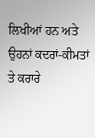ਲਿਖੀਆਂ ਹਨ ਅਤੇ ਉਹਨਾਂ ਕਦਰਾਂ-ਕੀਮਤਾਂ ਤੇ ਕਰਾਰੇ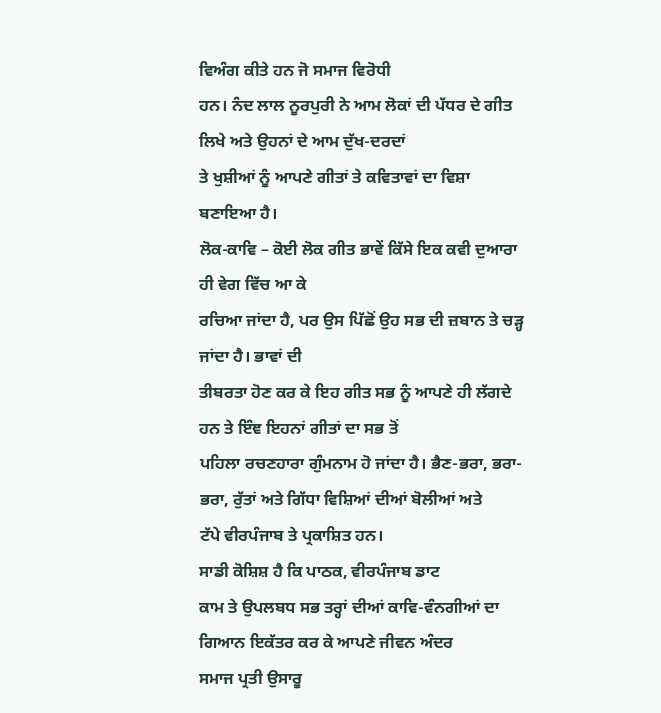ਵਿਅੰਗ ਕੀਤੇ ਹਨ ਜੋ ਸਮਾਜ ਵਿਰੋਧੀ
ਹਨ। ਨੰਦ ਲਾਲ ਨੂਰਪੁਰੀ ਨੇ ਆਮ ਲੋਕਾਂ ਦੀ ਪੱਧਰ ਦੇ ਗੀਤ ਲਿਖੇ ਅਤੇ ਉਹਨਾਂ ਦੇ ਆਮ ਦੁੱਖ-ਦਰਦਾਂ
ਤੇ ਖੁਸ਼ੀਆਂ ਨੂੰ ਆਪਣੇ ਗੀਤਾਂ ਤੇ ਕਵਿਤਾਵਾਂ ਦਾ ਵਿਸ਼ਾ ਬਣਾਇਆ ਹੈ।
ਲੋਕ-ਕਾਵਿ – ਕੋਈ ਲੋਕ ਗੀਤ ਭਾਵੇਂ ਕਿੱਸੇ ਇਕ ਕਵੀ ਦੁਆਰਾ ਹੀ ਵੇਗ ਵਿੱਚ ਆ ਕੇ
ਰਚਿਆ ਜਾਂਦਾ ਹੈ, ਪਰ ਉਸ ਪਿੱਛੋਂ ਉਹ ਸਭ ਦੀ ਜ਼ਬਾਨ ਤੇ ਚਡ਼੍ਹ ਜਾਂਦਾ ਹੈ। ਭਾਵਾਂ ਦੀ
ਤੀਬਰਤਾ ਹੋਣ ਕਰ ਕੇ ਇਹ ਗੀਤ ਸਭ ਨੂੰ ਆਪਣੇ ਹੀ ਲੱਗਦੇ ਹਨ ਤੇ ਇੰਞ ਇਹਨਾਂ ਗੀਤਾਂ ਦਾ ਸਭ ਤੋਂ
ਪਹਿਲਾ ਰਚਣਹਾਰਾ ਗੁੰਮਨਾਮ ਹੋ ਜਾਂਦਾ ਹੈ। ਭੈਣ-ਭਰਾ, ਭਰਾ-ਭਰਾ, ਰੁੱਤਾਂ ਅਤੇ ਗਿੱਧਾ ਵਿਸ਼ਿਆਂ ਦੀਆਂ ਬੋਲੀਆਂ ਅਤੇ
ਟੱਪੇ ਵੀਰਪੰਜਾਬ ਤੇ ਪ੍ਰਕਾਸ਼ਿਤ ਹਨ।
ਸਾਡੀ ਕੋਸ਼ਿਸ਼ ਹੈ ਕਿ ਪਾਠਕ, ਵੀਰਪੰਜਾਬ ਡਾਟ
ਕਾਮ ਤੇ ਉਪਲਬਧ ਸਭ ਤਰ੍ਹਾਂ ਦੀਆਂ ਕਾਵਿ-ਵੰਨਗੀਆਂ ਦਾ ਗਿਆਨ ਇਕੱਤਰ ਕਰ ਕੇ ਆਪਣੇ ਜੀਵਨ ਅੰਦਰ
ਸਮਾਜ ਪ੍ਰਤੀ ਉਸਾਰੂ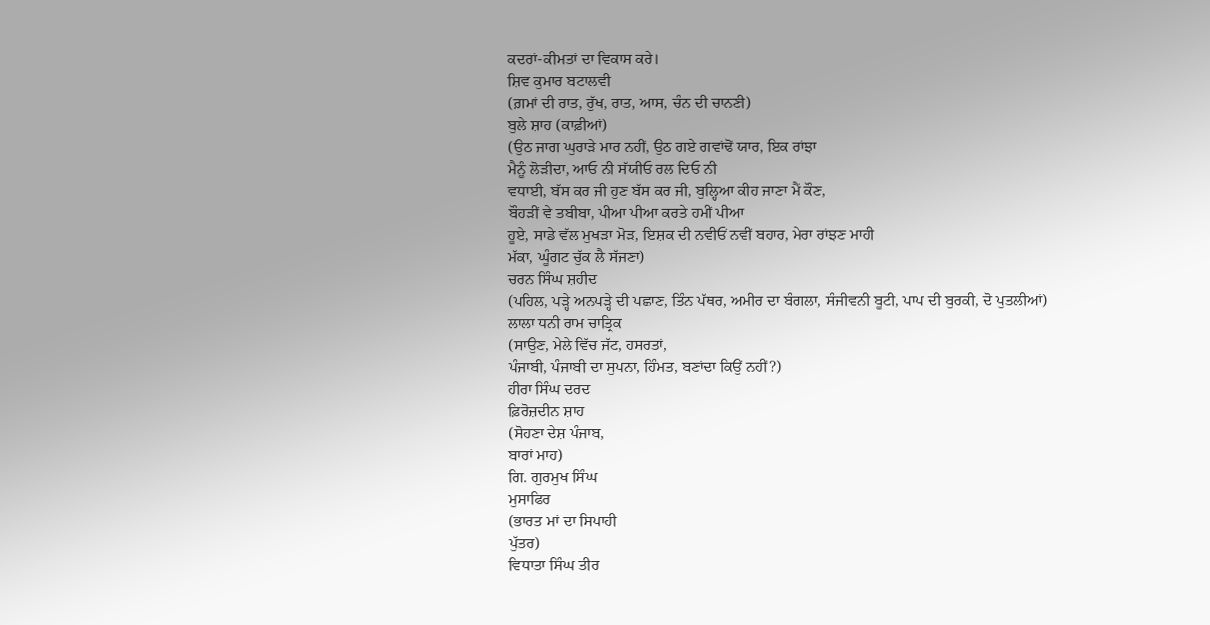ਕਦਰਾਂ-ਕੀਮਤਾਂ ਦਾ ਵਿਕਾਸ ਕਰੇ।
ਸ਼ਿਵ ਕੁਮਾਰ ਬਟਾਲਵੀ
(ਗ਼ਮਾਂ ਦੀ ਰਾਤ, ਰੁੱਖ, ਰਾਤ, ਆਸ, ਚੰਨ ਦੀ ਚਾਨਣੀ)
ਬੁਲੇ ਸ਼ਾਹ (ਕਾਫ਼ੀਆਂ)
(ਉਠ ਜਾਗ ਘੁਰਾਡ਼ੇ ਮਾਰ ਨਹੀਂ, ਉਠ ਗਏ ਗਵਾਂਢੋਂ ਯਾਰ, ਇਕ ਰਾਂਝਾ
ਮੈਨੂੰ ਲੋੜੀਦਾ, ਆਓ ਨੀ ਸੱਯੀਓ ਰਲ ਦਿਓ ਨੀ
ਵਧਾਈ, ਬੱਸ ਕਰ ਜੀ ਹੁਣ ਬੱਸ ਕਰ ਜੀ, ਬੁਲ੍ਹਿਆ ਕੀਹ ਜਾਣਾ ਮੈਂ ਕੌਣ,
ਬੌਹੜੀਂ ਵੇ ਤਬੀਬਾ, ਪੀਆ ਪੀਆ ਕਰਤੇ ਹਮੀਂ ਪੀਆ
ਹੂਏ, ਸਾਡੇ ਵੱਲ ਮੁਖੜਾ ਮੋੜ, ਇਸ਼ਕ ਦੀ ਨਵੀਓਂ ਨਵੀਂ ਬਹਾਰ, ਮੇਰਾ ਰਾਂਝਣ ਮਾਹੀ
ਮੱਕਾ, ਘੂੰਗਟ ਚੁੱਕ ਲੈ ਸੱਜਣਾ)
ਚਰਨ ਸਿੰਘ ਸ਼ਹੀਦ
(ਪਹਿਲ, ਪਡ਼੍ਹੇ ਅਨਪਡ਼੍ਹੇ ਦੀ ਪਛਾਣ, ਤਿੰਨ ਪੱਥਰ, ਅਮੀਰ ਦਾ ਬੰਗਲਾ, ਸੰਜੀਵਨੀ ਬੂਟੀ, ਪਾਪ ਦੀ ਬੁਰਕੀ, ਦੋ ਪੁਤਲੀਆਂ)
ਲਾਲਾ ਧਨੀ ਰਾਮ ਚਾਤ੍ਰਿਕ
(ਸਾਉਣ, ਮੇਲੇ ਵਿੱਚ ਜੱਟ, ਹਸਰਤਾਂ,
ਪੰਜਾਬੀ, ਪੰਜਾਬੀ ਦਾ ਸੁਪਨਾ, ਹਿੰਮਤ, ਬਣਾਂਦਾ ਕਿਉਂ ਨਹੀਂ?)
ਹੀਰਾ ਸਿੰਘ ਦਰਦ
ਫ਼ਿਰੋਜ਼ਦੀਨ ਸ਼ਾਹ
(ਸੋਹਣਾ ਦੇਸ਼ ਪੰਜਾਬ,
ਬਾਰਾਂ ਮਾਹ)
ਗਿ. ਗੁਰਮੁਖ ਸਿੰਘ
ਮੁਸਾਫਿਰ
(ਭਾਰਤ ਮਾਂ ਦਾ ਸਿਪਾਹੀ
ਪੁੱਤਰ)
ਵਿਧਾਤਾ ਸਿੰਘ ਤੀਰ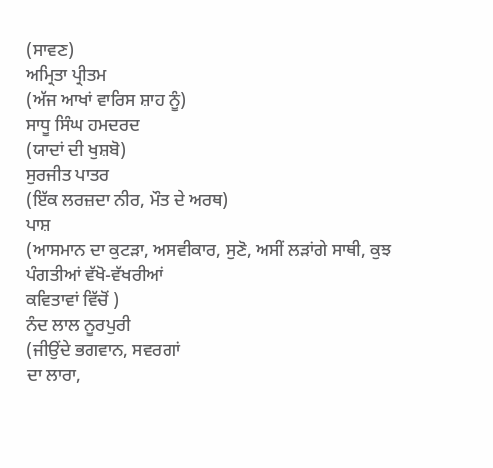(ਸਾਵਣ)
ਅਮ੍ਰਿਤਾ ਪ੍ਰੀਤਮ
(ਅੱਜ ਆਖਾਂ ਵਾਰਿਸ ਸ਼ਾਹ ਨੂੰ)
ਸਾਧੂ ਸਿੰਘ ਹਮਦਰਦ
(ਯਾਦਾਂ ਦੀ ਖੁਸ਼ਬੋ)
ਸੁਰਜੀਤ ਪਾਤਰ
(ਇੱਕ ਲਰਜ਼ਦਾ ਨੀਰ, ਮੌਤ ਦੇ ਅਰਥ)
ਪਾਸ਼
(ਆਸਮਾਨ ਦਾ ਕੁਟੜਾ, ਅਸਵੀਕਾਰ, ਸੁਣੋ, ਅਸੀਂ ਲੜਾਂਗੇ ਸਾਥੀ, ਕੁਝ ਪੰਗਤੀਆਂ ਵੱਖੋ-ਵੱਖਰੀਆਂ
ਕਵਿਤਾਵਾਂ ਵਿੱਚੋਂ )
ਨੰਦ ਲਾਲ ਨੂਰਪੁਰੀ
(ਜੀਉਂਦੇ ਭਗਵਾਨ, ਸਵਰਗਾਂ
ਦਾ ਲਾਰਾ,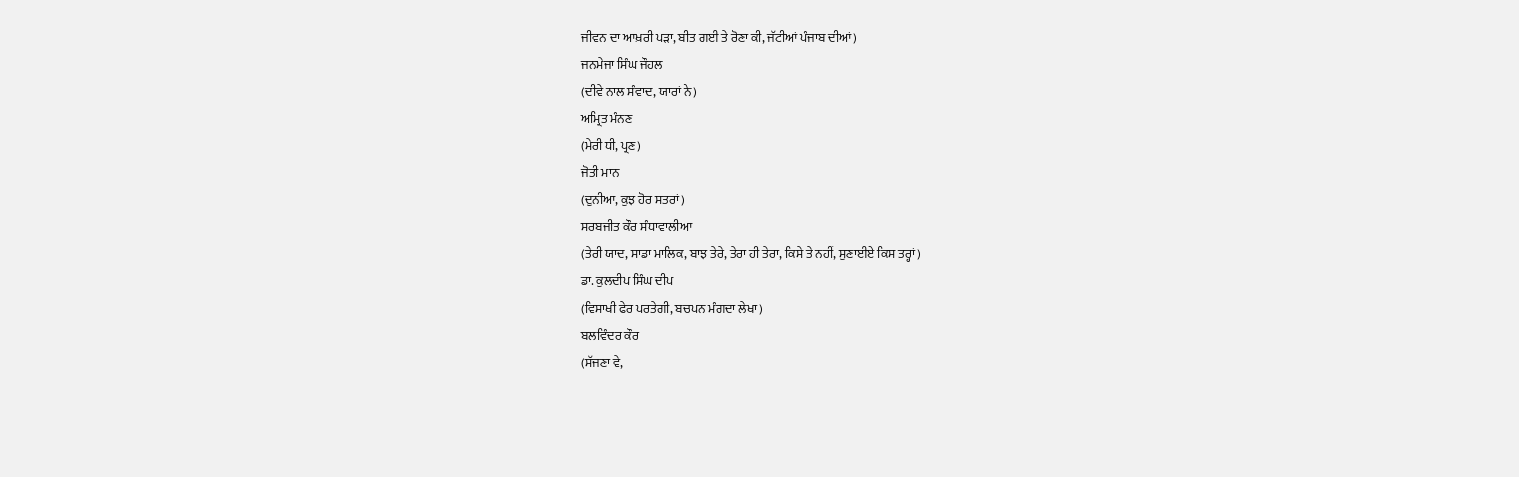ਜੀਵਨ ਦਾ ਆਖ਼ਰੀ ਪੜਾ, ਬੀਤ ਗਈ ਤੇ ਰੋਣਾ ਕੀ, ਜੱਟੀਆਂ ਪੰਜਾਬ ਦੀਆਂ)
ਜਨਮੇਜਾ ਸਿੰਘ ਜੌਹਲ
(ਦੀਵੇ ਨਾਲ ਸੰਵਾਦ, ਯਾਰਾਂ ਨੇ)
ਅਮ੍ਰਿਤ ਮੰਨਣ
(ਮੇਰੀ ਧੀ, ਪ੍ਰਣ)
ਜੋਤੀ ਮਾਨ
(ਦੁਨੀਆ, ਕੁਝ ਹੋਰ ਸਤਰਾਂ)
ਸਰਬਜੀਤ ਕੌਰ ਸੰਧਾਵਾਲੀਆ
(ਤੇਰੀ ਯਾਦ, ਸਾਡਾ ਮਾਲਿਕ, ਬਾਝ ਤੇਰੇ, ਤੇਰਾ ਹੀ ਤੇਰਾ, ਕਿਸੇ ਤੇ ਨਹੀਂ, ਸੁਣਾਈਏ ਕਿਸ ਤਰ੍ਹਾਂ)
ਡਾ. ਕੁਲਦੀਪ ਸਿੰਘ ਦੀਪ
(ਵਿਸਾਖੀ ਫੇਰ ਪਰਤੇਗੀ, ਬਚਪਨ ਮੰਗਦਾ ਲੇਖਾ)
ਬਲਵਿੰਦਰ ਕੌਰ
(ਸੱਜਣਾ ਵੇ,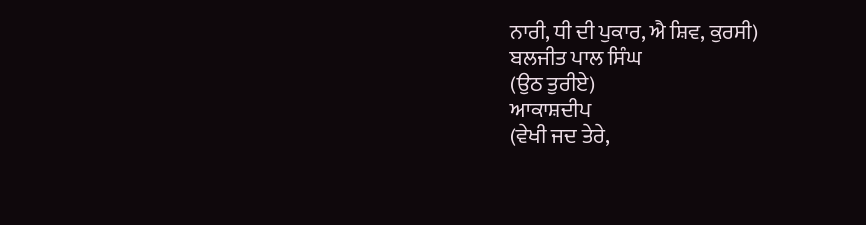ਨਾਰੀ, ਧੀ ਦੀ ਪੁਕਾਰ, ਐ ਸ਼ਿਵ, ਕੁਰਸੀ)
ਬਲਜੀਤ ਪਾਲ ਸਿੰਘ
(ਉਠ ਤੁਰੀਏ)
ਆਕਾਸ਼ਦੀਪ
(ਵੇਖੀ ਜਦ ਤੇਰੇ,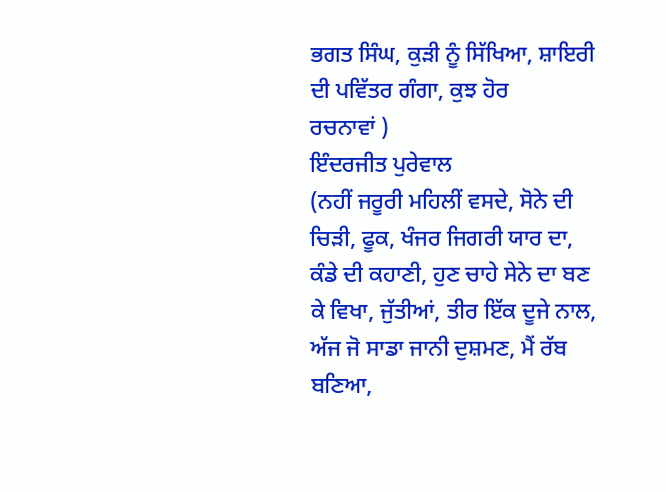ਭਗਤ ਸਿੰਘ, ਕੁੜੀ ਨੂੰ ਸਿੱਖਿਆ, ਸ਼ਾਇਰੀ ਦੀ ਪਵਿੱਤਰ ਗੰਗਾ, ਕੁਝ ਹੋਰ
ਰਚਨਾਵਾਂ )
ਇੰਦਰਜੀਤ ਪੁਰੇਵਾਲ
(ਨਹੀਂ ਜਰੂਰੀ ਮਹਿਲੀਂ ਵਸਦੇ, ਸੋਨੇ ਦੀ ਚਿੜੀ, ਫੂਕ, ਖੰਜਰ ਜਿਗਰੀ ਯਾਰ ਦਾ, ਕੰਡੇ ਦੀ ਕਹਾਣੀ, ਹੁਣ ਚਾਹੇ ਸੇਨੇ ਦਾ ਬਣ ਕੇ ਵਿਖਾ, ਜੁੱਤੀਆਂ, ਤੀਰ ਇੱਕ ਦੂਜੇ ਨਾਲ, ਅੱਜ ਜੋ ਸਾਡਾ ਜਾਨੀ ਦੁਸ਼ਮਣ, ਮੈਂ ਰੱਬ ਬਣਿਆ,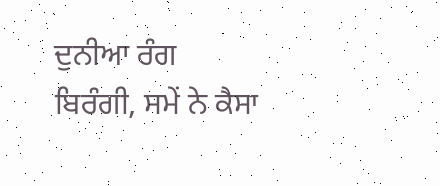ਦੁਨੀਆ ਰੰਗ ਬਿਰੰਗੀ, ਸਮੇਂ ਨੇ ਕੈਸਾ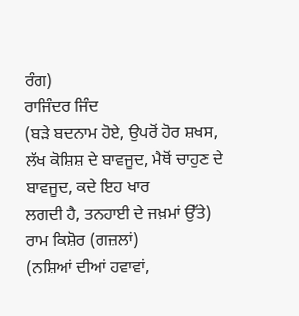ਰੰਗ)
ਰਾਜਿੰਦਰ ਜਿੰਦ
(ਬੜੇ ਬਦਨਾਮ ਹੋਏ, ਉਪਰੋਂ ਹੋਰ ਸ਼ਖਸ, ਲੱਖ ਕੋਸ਼ਿਸ਼ ਦੇ ਬਾਵਜੂਦ, ਮੈਥੋਂ ਚਾਹੁਣ ਦੇ ਬਾਵਜੂਦ, ਕਦੇ ਇਹ ਖਾਰ
ਲਗਦੀ ਹੈ, ਤਨਹਾਈ ਦੇ ਜਖ਼ਮਾਂ ਉੱਤੇ)
ਰਾਮ ਕਿਸ਼ੋਰ (ਗਜ਼ਲਾਂ)
(ਨਸ਼ਿਆਂ ਦੀਆਂ ਹਵਾਵਾਂ,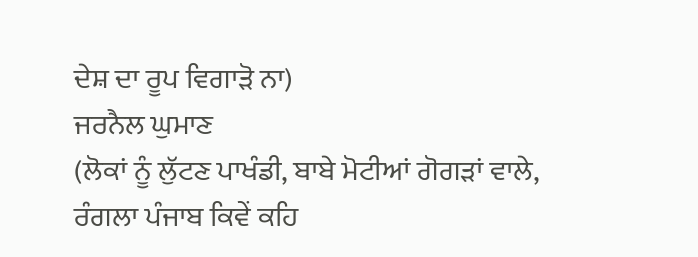ਦੇਸ਼ ਦਾ ਰੂਪ ਵਿਗਾੜੋ ਨਾ)
ਜਰਨੈਲ ਘੁਮਾਣ
(ਲੋਕਾਂ ਨੂੰ ਲੁੱਟਣ ਪਾਖੰਡੀ, ਬਾਬੇ ਮੋਟੀਆਂ ਗੋਗੜਾਂ ਵਾਲੇ,
ਰੰਗਲਾ ਪੰਜਾਬ ਕਿਵੇਂ ਕਹਿ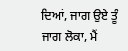ਦਿਆਂ, ਜਾਗ ਉਏ ਤੂੰ
ਜਾਗ ਲੋਕਾ, ਮੈਂ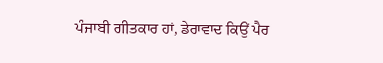ਪੰਜਾਬੀ ਗੀਤਕਾਰ ਹਾਂ, ਡੇਰਾਵਾਦ ਕਿਉਂ ਪੈਰ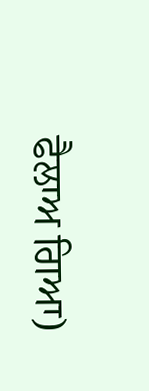ਫੈਲਾਅ ਗਿਆ)